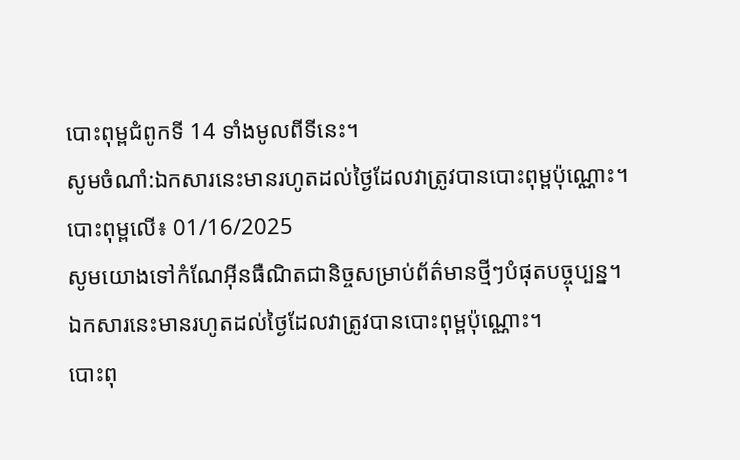បោះពុម្ពជំពូកទី 14 ទាំងមូលពីទីនេះ។
សូមចំណាំ:ឯកសារនេះមានរហូតដល់ថ្ងៃដែលវាត្រូវបានបោះពុម្ពប៉ុណ្ណោះ។
បោះពុម្ពលើ៖ 01/16/2025
សូមយោងទៅកំណែអ៊ីនធឺណិតជានិច្ចសម្រាប់ព័ត៌មានថ្មីៗបំផុតបច្ចុប្បន្ន។
ឯកសារនេះមានរហូតដល់ថ្ងៃដែលវាត្រូវបានបោះពុម្ពប៉ុណ្ណោះ។
បោះពុ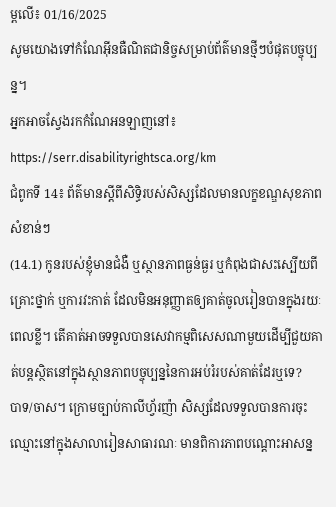ម្ពលើ៖ 01/16/2025
សូមយោងទៅកំណែអ៊ីនធឺណិតជានិច្ចសម្រាប់ព័ត៌មានថ្មីៗបំផុតបច្ចុប្បន្ន។
អ្នកអាចស្វែងរកកំណែអនឡាញនៅ៖
https://serr.disabilityrightsca.org/km
ជំពូកទី 14៖ ព័ត៌មានស្តីពីសិទ្ធិរបស់សិស្សដែលមានលក្ខខណ្ឌសុខភាពសំខាន់ៗ
(14.1) កូនរបស់ខ្ញុំមានជំងឺ ឬស្ថានភាពធ្ងន់ធ្ងរ ឬកំពុងជាសះស្បើយពីគ្រោះថ្នាក់ ឬការវះកាត់ ដែលមិនអនុញ្ញាតឲ្យគាត់ចូលរៀនបានក្នុងរយៈពេលខ្លី។ តើគាត់អាចទទួលបានសេវាកម្មពិសេសណាមួយដើម្បីជួយគាត់បន្តស្ថិតនៅក្នុងស្ថានភាពបច្ចុប្បន្ននៃការអប់រំរបស់គាត់ដែរឬទេ?
បាទ/ចាស។ ក្រោមច្បាប់កាលីហ្វ័រញ៉ា សិស្សដែលទទួលបានការចុះឈ្មោះនៅក្នុងសាលារៀនសាធារណៈ មានពិការភាពបណ្តោះអាសន្ន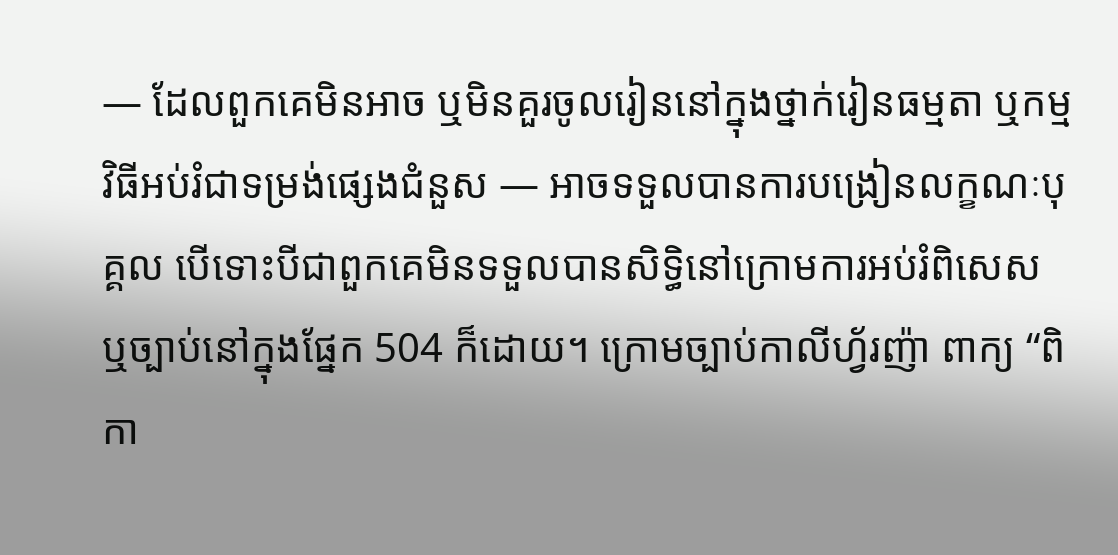— ដែលពួកគេមិនអាច ឬមិនគួរចូលរៀននៅក្នុងថ្នាក់រៀនធម្មតា ឬកម្មវិធីអប់រំជាទម្រង់ផ្សេងជំនួស — អាចទទួលបានការបង្រៀនលក្ខណៈបុគ្គល បើទោះបីជាពួកគេមិនទទួលបានសិទ្ធិនៅក្រោមការអប់រំពិសេស ឬច្បាប់នៅក្នុងផ្នែក 504 ក៏ដោយ។ ក្រោមច្បាប់កាលីហ្វ័រញ៉ា ពាក្យ “ពិកា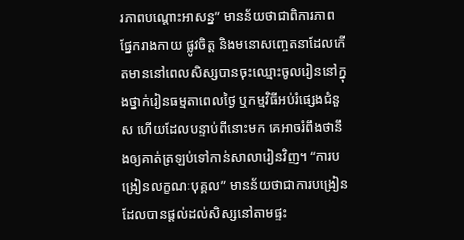រភាពបណ្តោះអាសន្ន” មានន័យថាជាពិការភាពផ្នែករាងកាយ ផ្លូវចិត្ត និងមនោសញ្ចេតនាដែលកើតមាននៅពេលសិស្សបានចុះឈ្មោះចូលរៀននៅក្នុងថ្នាក់រៀនធម្មតាពេលថ្ងៃ ឬកម្មវិធីអប់រំផ្សេងជំនួស ហើយដែលបន្ទាប់ពីនោះមក គេអាចរំពឹងថានឹងឲ្យគាត់ត្រឡប់ទៅកាន់សាលារៀនវិញ។ “ការបង្រៀនលក្ខណៈបុគ្គល” មានន័យថាជាការបង្រៀនដែលបានផ្តល់ដល់សិស្សនៅតាមផ្ទះ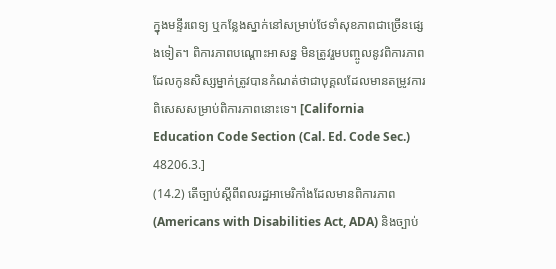ក្នុងមន្ទីរពេទ្យ ឬកន្លែងស្នាក់នៅសម្រាប់ថែទាំសុខភាពជាច្រើនផ្សេងទៀត។ ពិការភាពបណ្តោះអាសន្ន មិនត្រូវរួមបញ្ចូលនូវពិការភាពដែលកូនសិស្សម្នាក់ត្រូវបានកំណត់ថាជាបុគ្គលដែលមានតម្រូវការពិសេសសម្រាប់ពិការភាពនោះទេ។ [California Education Code Section (Cal. Ed. Code Sec.) 48206.3.]
(14.2) តើច្បាប់ស្តីពីពលរដ្ឋអាមេរិកាំងដែលមានពិការភាព (Americans with Disabilities Act, ADA) និងច្បាប់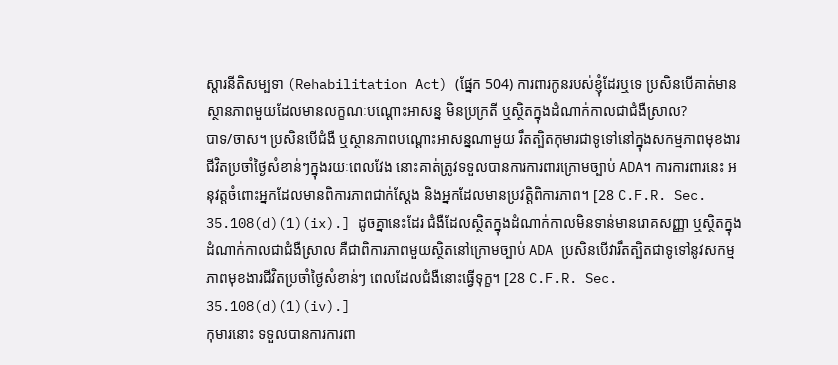ស្តារនីតិសម្បទា (Rehabilitation Act) (ផ្នែក 504) ការពារកូនរបស់ខ្ញុំដែរឬទេ ប្រសិនបើគាត់មានស្ថានភាពមួយដែលមានលក្ខណៈបណ្តោះអាសន្ន មិនប្រក្រតី ឬស្ថិតក្នុងដំណាក់កាលជាជំងឺស្រាល?
បាទ/ចាស។ ប្រសិនបើជំងឺ ឬស្ថានភាពបណ្តោះអាសន្នណាមួយ រឹតត្បិតកុមារជាទូទៅនៅក្នុងសកម្មភាពមុខងារជីវិតប្រចាំថ្ងៃសំខាន់ៗក្នុងរយៈពេលវែង នោះគាត់ត្រូវទទួលបានការការពារក្រោមច្បាប់ ADA។ ការការពារនេះ អនុវត្តចំពោះអ្នកដែលមានពិការភាពជាក់ស្តែង និងអ្នកដែលមានប្រវត្តិពិការភាព។ [28 C.F.R. Sec. 35.108(d)(1)(ix).] ដូចគ្នានេះដែរ ជំងឺដែលស្ថិតក្នុងដំណាក់កាលមិនទាន់មានរោគសញ្ញា ឬស្ថិតក្នុងដំណាក់កាលជាជំងឺស្រាល គឺជាពិការភាពមួយស្ថិតនៅក្រោមច្បាប់ ADA ប្រសិនបើវារឹតត្បិតជាទូទៅនូវសកម្មភាពមុខងារជីវិតប្រចាំថ្ងៃសំខាន់ៗ ពេលដែលជំងឺនោះធ្វើទុក្ខ។ [28 C.F.R. Sec. 35.108(d)(1)(iv).]
កុមារនោះ ទទួលបានការការពា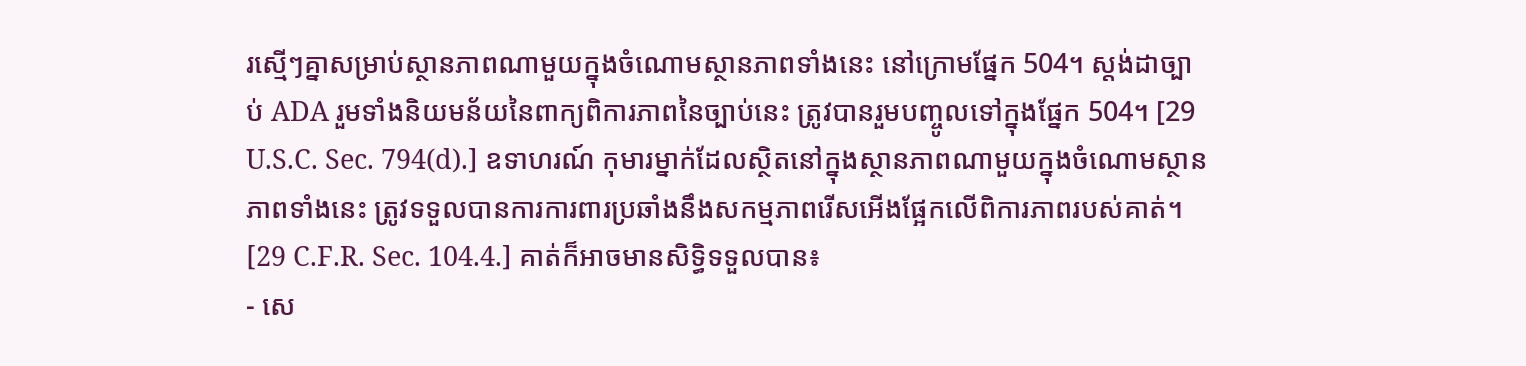រស្មើៗគ្នាសម្រាប់ស្ថានភាពណាមួយក្នុងចំណោមស្ថានភាពទាំងនេះ នៅក្រោមផ្នែក 504។ ស្តង់ដាច្បាប់ ADA រួមទាំងនិយមន័យនៃពាក្យពិការភាពនៃច្បាប់នេះ ត្រូវបានរួមបញ្ចូលទៅក្នុងផ្នែក 504។ [29 U.S.C. Sec. 794(d).] ឧទាហរណ៍ កុមារម្នាក់ដែលស្ថិតនៅក្នុងស្ថានភាពណាមួយក្នុងចំណោមស្ថានភាពទាំងនេះ ត្រូវទទួលបានការការពារប្រឆាំងនឹងសកម្មភាពរើសអើងផ្អែកលើពិការភាពរបស់គាត់។ [29 C.F.R. Sec. 104.4.] គាត់ក៏អាចមានសិទ្ធិទទួលបាន៖
- សេ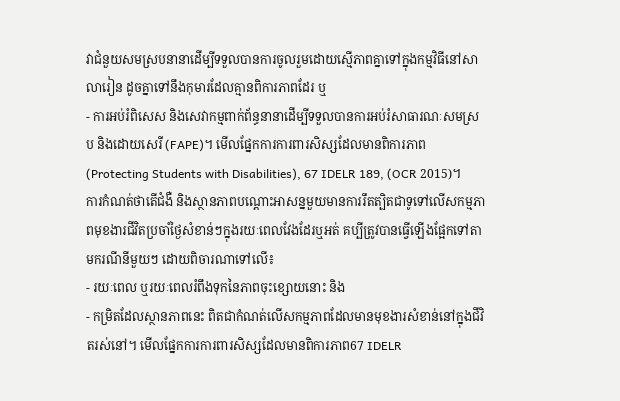វាជំនួយសមស្របនានាដើម្បីទទួលបានការចូលរួមដោយស្មើភាពគ្នាទៅក្នុងកម្មវិធីនៅសាលារៀន ដូចគ្នាទៅនឹងកុមារដែលគ្មានពិការភាពដែរ ឬ
- ការអប់រំពិសេស និងសេវាកម្មពាក់ព័ន្ធនានាដើម្បីទទួលបានការអប់រំសាធារណៈសមស្រប និងដោយសេរី (FAPE)។ មើលផ្នែកការការពារសិស្សដែលមានពិការភាព (Protecting Students with Disabilities), 67 IDELR 189, (OCR 2015)។
ការកំណត់ថាតើជំងឺ និងស្ថានភាពបណ្តោះអាសន្នមួយមានការរឹតត្បិតជាទូទៅលើសកម្មភាពមុខងារជីវិតប្រចាំថ្ងៃសំខាន់ៗក្នុងរយៈពេលវែងដែរឬអត់ គប្បីត្រូវបានធ្វើឡើងផ្អែកទៅតាមករណីនីមួយៗ ដោយពិចារណាទៅលើ៖
- រយៈពេល ឬរយៈពេលរំពឹងទុកនៃភាពចុះខ្សោយនោះ និង
- កម្រិតដែលស្ថានភាពនេះ ពិតជាកំណត់លើសកម្មភាពដែលមានមុខងារសំខាន់នៅក្នុងជីវិតរស់នៅ។ មើលផ្នែកការការពារសិស្សដែលមានពិការភាព67 IDELR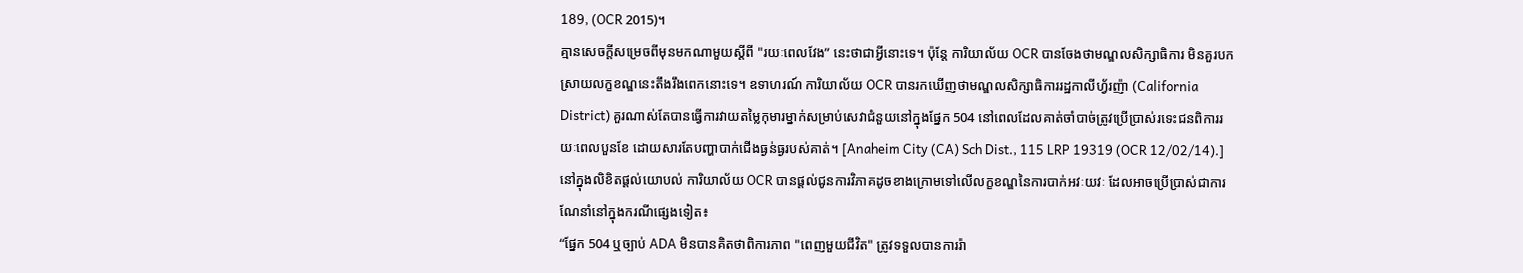189, (OCR 2015)។
គ្មានសេចក្តីសម្រេចពីមុនមកណាមួយស្តីពី "រយៈពេលវែង” នេះថាជាអ្វីនោះទេ។ ប៉ុន្តែ ការិយាល័យ OCR បានចែងថាមណ្ឌលសិក្សាធិការ មិនគួរបកស្រាយលក្ខខណ្ឌនេះតឹងរឹងពេកនោះទេ។ ឧទាហរណ៍ ការិយាល័យ OCR បានរកឃើញថាមណ្ឌលសិក្សាធិការរដ្ឋកាលីហ្វ័រញ៉ា (California District) គួរណាស់តែបានធ្វើការវាយតម្លៃកុមារម្នាក់សម្រាប់សេវាជំនួយនៅក្នុងផ្នែក 504 នៅពេលដែលគាត់ចាំបាច់ត្រូវប្រើប្រាស់រទេះជនពិការរយៈពេលបួនខែ ដោយសារតែបញ្ហាបាក់ជើងធ្ងន់ធ្ងរបស់គាត់។ [Anaheim City (CA) Sch Dist., 115 LRP 19319 (OCR 12/02/14).]
នៅក្នុងលិខិតផ្តល់យោបល់ ការិយាល័យ OCR បានផ្តល់ជូនការវិភាគដូចខាងក្រោមទៅលើលក្ខខណ្ឌនៃការបាក់អវៈយវៈ ដែលអាចប្រើប្រាស់ជាការណែនាំនៅក្នុងករណីផ្សេងទៀត៖
“ផ្នែក 504 ឬច្បាប់ ADA មិនបានគិតថាពិការភាព "ពេញមួយជីវិត" ត្រូវទទួលបានការរ៉ា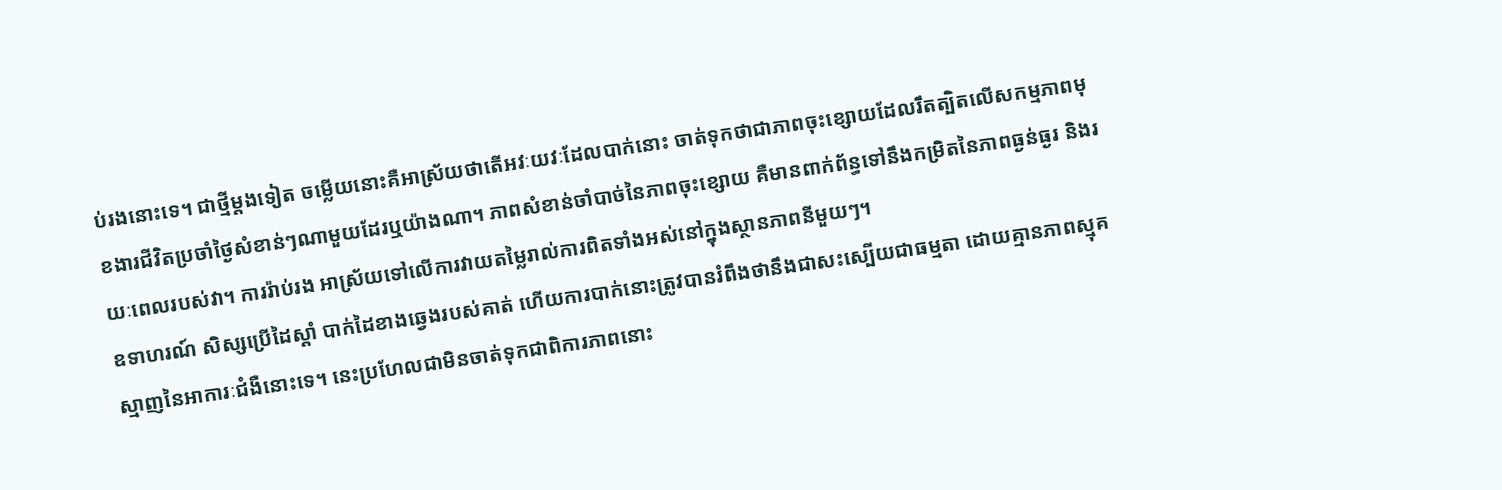ប់រងនោះទេ។ ជាថ្មីម្តងទៀត ចម្លើយនោះគឺអាស្រ័យថាតើអវៈយវៈដែលបាក់នោះ ចាត់ទុកថាជាភាពចុះខ្សោយដែលរឹតត្បិតលើសកម្មភាពមុខងារជីវិតប្រចាំថ្ងៃសំខាន់ៗណាមួយដែរឬយ៉ាងណា។ ភាពសំខាន់ចាំបាច់នៃភាពចុះខ្សោយ គឺមានពាក់ព័ន្ធទៅនឹងកម្រិតនៃភាពធ្ងន់ធ្ងរ និងរយៈពេលរបស់វា។ ការរ៉ាប់រង អាស្រ័យទៅលើការវាយតម្លៃរាល់ការពិតទាំងអស់នៅក្នុងស្ថានភាពនីមួយៗ។
ឧទាហរណ៍ សិស្សប្រើដៃស្តាំ បាក់ដៃខាងឆ្វេងរបស់គាត់ ហើយការបាក់នោះត្រូវបានរំពឹងថានឹងជាសះស្បើយជាធម្មតា ដោយគ្មានភាពស្មុគស្មាញនៃអាការៈជំងឺនោះទេ។ នេះប្រហែលជាមិនចាត់ទុកជាពិការភាពនោះ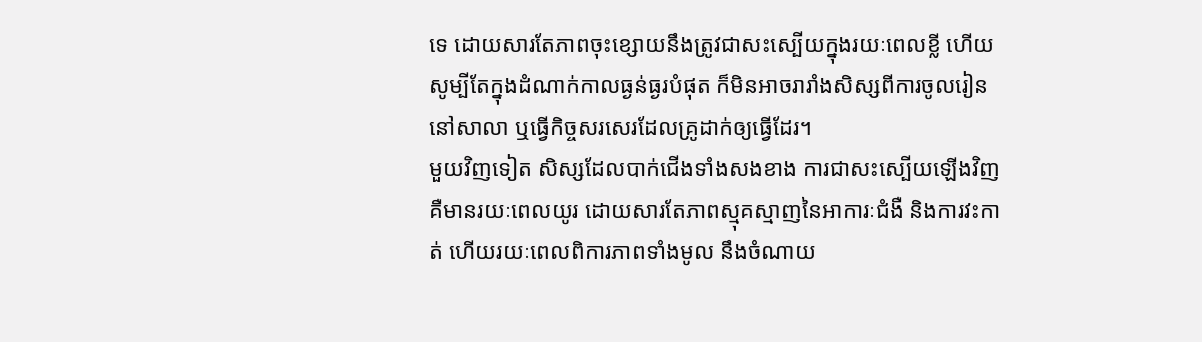ទេ ដោយសារតែភាពចុះខ្សោយនឹងត្រូវជាសះស្បើយក្នុងរយៈពេលខ្លី ហើយសូម្បីតែក្នុងដំណាក់កាលធ្ងន់ធ្ងរបំផុត ក៏មិនអាចរារាំងសិស្សពីការចូលរៀននៅសាលា ឬធ្វើកិច្ចសរសេរដែលគ្រូដាក់ឲ្យធ្វើដែរ។
មួយវិញទៀត សិស្សដែលបាក់ជើងទាំងសងខាង ការជាសះស្បើយឡើងវិញគឺមានរយៈពេលយូរ ដោយសារតែភាពស្មុគស្មាញនៃអាការៈជំងឺ និងការវះកាត់ ហើយរយៈពេលពិការភាពទាំងមូល នឹងចំណាយ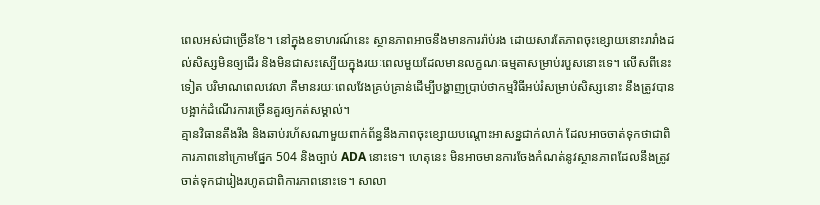ពេលអស់ជាច្រើនខែ។ នៅក្នុងឧទាហរណ៍នេះ ស្ថានភាពអាចនឹងមានការរ៉ាប់រង ដោយសារតែភាពចុះខ្សោយនោះរារាំងដល់សិស្សមិនឲ្យដើរ និងមិនជាសះស្បើយក្នុងរយៈពេលមួយដែលមានលក្ខណៈធម្មតាសម្រាប់របួសនោះទេ។ លើសពីនេះទៀត បរិមាណពេលវេលា គឺមានរយៈពេលវែងគ្រប់គ្រាន់ដើម្បីបង្ហាញប្រាប់ថាកម្មវិធីអប់រំសម្រាប់សិស្សនោះ នឹងត្រូវបានបង្អាក់ដំណើរការច្រើនគួរឲ្យកត់សម្គាល់។
គ្មានវិធានតឹងរឹង និងឆាប់រហ័សណាមួយពាក់ព័ន្ធនឹងភាពចុះខ្សោយបណ្តោះអាសន្នជាក់លាក់ ដែលអាចចាត់ទុកថាជាពិការភាពនៅក្រោមផ្នែក 504 និងច្បាប់ ADA នោះទេ។ ហេតុនេះ មិនអាចមានការចែងកំណត់នូវស្ថានភាពដែលនឹងត្រូវចាត់ទុកជារៀងរហូតជាពិការភាពនោះទេ។ សាលា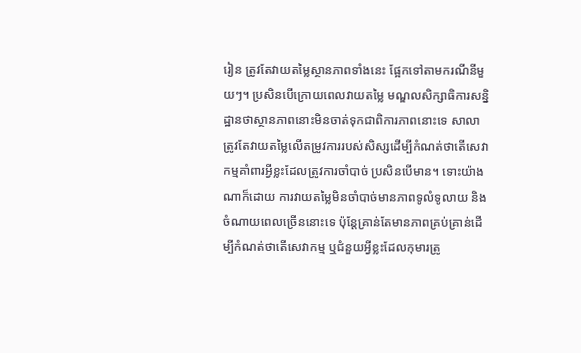រៀន ត្រូវតែវាយតម្លៃស្ថានភាពទាំងនេះ ផ្អែកទៅតាមករណីនីមួយៗ។ ប្រសិនបើក្រោយពេលវាយតម្លៃ មណ្ឌលសិក្សាធិការសន្និដ្ឋានថាស្ថានភាពនោះមិនចាត់ទុកជាពិការភាពនោះទេ សាលាត្រូវតែវាយតម្លៃលើតម្រូវការរបស់សិស្សដើម្បីកំណត់ថាតើសេវាកម្មគាំពារអ្វីខ្លះដែលត្រូវការចាំបាច់ ប្រសិនបើមាន។ ទោះយ៉ាងណាក៏ដោយ ការវាយតម្លៃមិនចាំបាច់មានភាពទូលំទូលាយ និងចំណាយពេលច្រើននោះទេ ប៉ុន្តែគ្រាន់តែមានភាពគ្រប់គ្រាន់ដើម្បីកំណត់ថាតើសេវាកម្ម ឬជំនួយអ្វីខ្លះដែលកុមារត្រូ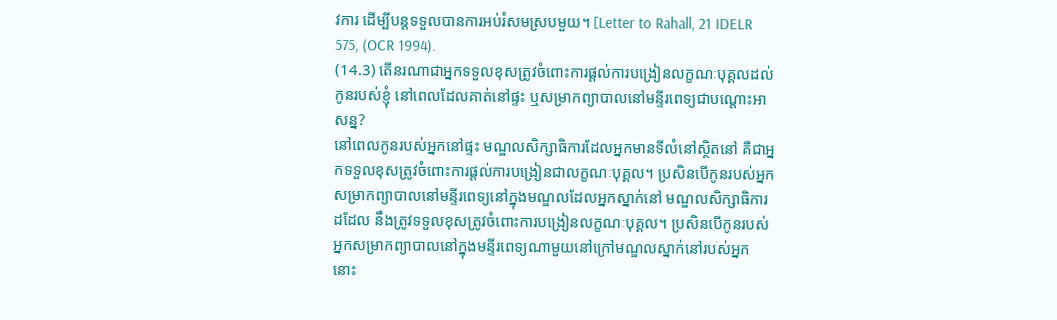វការ ដើម្បីបន្តទទួលបានការអប់រំសមស្របមួយ។ [Letter to Rahall, 21 IDELR 575, (OCR 1994).
(14.3) តើនរណាជាអ្នកទទួលខុសត្រូវចំពោះការផ្តល់ការបង្រៀនលក្ខណៈបុគ្គលដល់កូនរបស់ខ្ញុំ នៅពេលដែលគាត់នៅផ្ទះ ឬសម្រាកព្យាបាលនៅមន្ទីរពេទ្យជាបណ្តោះអាសន្ន?
នៅពេលកូនរបស់អ្នកនៅផ្ទះ មណ្ឌលសិក្សាធិការដែលអ្នកមានទីលំនៅស្ថិតនៅ គឺជាអ្នកទទួលខុសត្រូវចំពោះការផ្តល់ការបង្រៀនជាលក្ខណៈបុគ្គល។ ប្រសិនបើកូនរបស់អ្នកសម្រាកព្យាបាលនៅមន្ទីរពេទ្យនៅក្នុងមណ្ឌលដែលអ្នកស្នាក់នៅ មណ្ឌលសិក្សាធិការដដែល នឹងត្រូវទទួលខុសត្រូវចំពោះការបង្រៀនលក្ខណៈបុគ្គល។ ប្រសិនបើកូនរបស់អ្នកសម្រាកព្យាបាលនៅក្នុងមន្ទីរពេទ្យណាមួយនៅក្រៅមណ្ឌលស្នាក់នៅរបស់អ្នក នោះ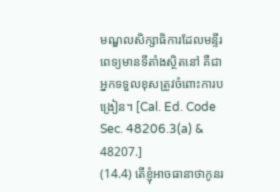មណ្ឌលសិក្សាធិការដែលមន្ទីរពេទ្យមានទីតាំងស្ថិតនៅ គឺជាអ្នកទទួលខុសត្រូវចំពោះការបង្រៀន។ [Cal. Ed. Code Sec. 48206.3(a) & 48207.]
(14.4) តើខ្ញុំអាចធានាថាកូនរ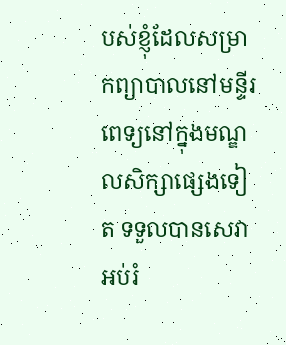បស់ខ្ញុំដែលសម្រាកព្យាបាលនៅមន្ទីរពេទ្យនៅក្នុងមណ្ឌលសិក្សាផ្សេងទៀត ទទួលបានសេវាអប់រំ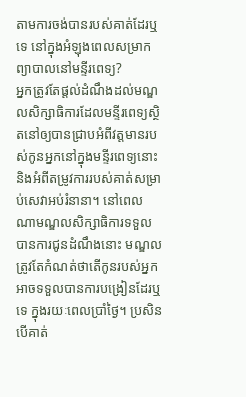តាមការចង់បានរបស់គាត់ដែរឬទេ នៅក្នុងអំឡុងពេលសម្រាកព្យាបាលនៅមន្ទីរពេទ្យ?
អ្នកត្រូវតែផ្តល់ដំណឹងដល់មណ្ឌលសិក្សាធិការដែលមន្ទីរពេទ្យស្ថិតនៅឲ្យបានជ្រាបអំពីវត្តមានរបស់កូនអ្នកនៅក្នុងមន្ទីរពេទ្យនោះ និងអំពីតម្រូវការរបស់គាត់សម្រាប់សេវាអប់រំនានា។ នៅពេលណាមណ្ឌលសិក្សាធិការទទួលបានការជូនដំណឹងនោះ មណ្ឌលត្រូវតែកំណត់ថាតើកូនរបស់អ្នកអាចទទួលបានការបង្រៀនដែរឬទេ ក្នុងរយៈពេលប្រាំថ្ងៃ។ ប្រសិនបើគាត់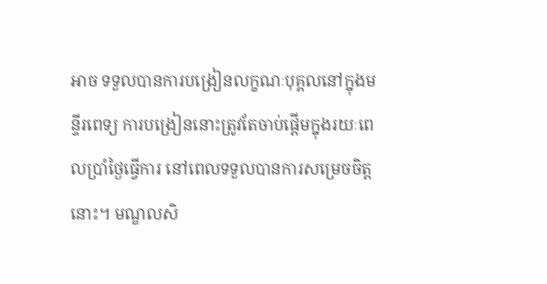អាច ទទួលបានការបង្រៀនលក្ខណៈបុគ្គលនៅក្នុងមន្ទីរពេទ្យ ការបង្រៀននោះត្រូវតែចាប់ផ្តើមក្នុងរយៈពេលប្រាំថ្ងៃធ្វើការ នៅពេលទទួលបានការសម្រេចចិត្តនោះ។ មណ្ឌលសិ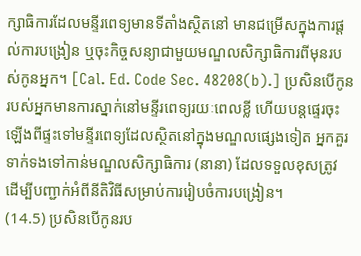ក្សាធិការដែលមន្ទីរពេទ្យមានទីតាំងស្ថិតនៅ មានជម្រើសក្នុងការផ្តល់ការបង្រៀន ឬចុះកិច្ចសន្យាជាមួយមណ្ឌលសិក្សាធិការពីមុនរបស់កូនអ្នក។ [Cal. Ed. Code Sec. 48208(b).] ប្រសិនបើកូនរបស់អ្នកមានការស្នាក់នៅមន្ទីរពេទ្យរយៈពេលខ្លី ហើយបន្តផ្ទេរចុះឡើងពីផ្ទះទៅមន្ទីរពេទ្យដែលស្ថិតនៅក្នុងមណ្ឌលផ្សេងទៀត អ្នកគួរទាក់ទងទៅកាន់មណ្ឌលសិក្សាធិការ (នានា) ដែលទទួលខុសត្រូវ ដើម្បីបញ្ជាក់អំពីនីតិវិធីសម្រាប់ការរៀបចំការបង្រៀន។
(14.5) ប្រសិនបើកូនរប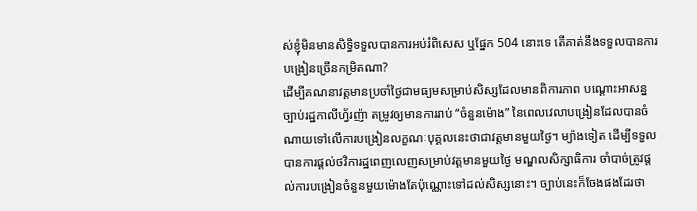ស់ខ្ញុំមិនមានសិទ្ធិទទួលបានការអប់រំពិសេស ឬផ្នែក 504 នោះទេ តើគាត់នឹងទទួលបានការបង្រៀនច្រើនកម្រិតណា?
ដើម្បីគណនាវត្តមានប្រចាំថ្ងៃជាមធ្យមសម្រាប់សិស្សដែលមានពិការភាព បណ្តោះអាសន្ន ច្បាប់រដ្ឋកាលីហ្វ័រញ៉ា តម្រូវឲ្យមានការរាប់ “ចំនួនម៉ោង” នៃពេលវេលាបង្រៀនដែលបានចំណាយទៅលើការបង្រៀនលក្ខណៈបុគ្គលនេះថាជាវត្តមានមួយថ្ងៃ។ ម្យ៉ាងទៀត ដើម្បីទទួលបានការផ្តល់ថវិការដ្ឋពេញលេញសម្រាប់វត្តមានមួយថ្ងៃ មណ្ឌលសិក្សាធិការ ចាំបាច់ត្រូវផ្តល់ការបង្រៀនចំនួនមួយម៉ោងតែប៉ុណ្ណោះទៅដល់សិស្សនោះ។ ច្បាប់នេះក៏ចែងផងដែរថា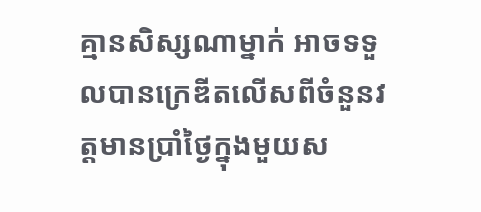គ្មានសិស្សណាម្នាក់ អាចទទួលបានក្រេឌីតលើសពីចំនួនវត្តមានប្រាំថ្ងៃក្នុងមួយស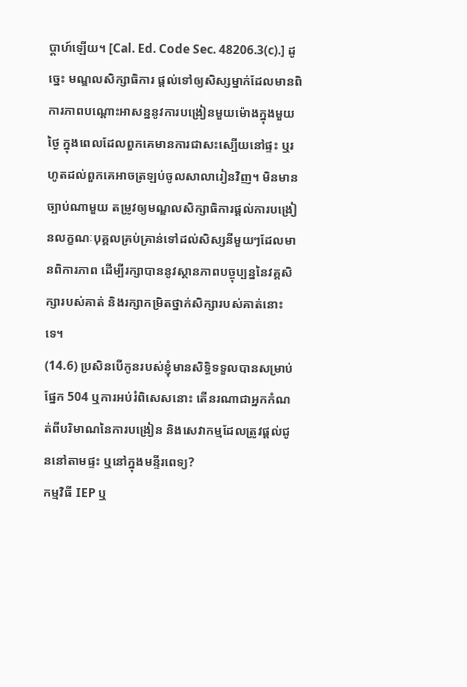ប្តាហ៍ឡើយ។ [Cal. Ed. Code Sec. 48206.3(c).] ដូច្នេះ មណ្ឌលសិក្សាធិការ ផ្តល់ទៅឲ្យសិស្សម្នាក់ដែលមានពិការភាពបណ្តោះអាសន្ននូវការបង្រៀនមួយម៉ោងក្នុងមួយថ្ងៃ ក្នុងពេលដែលពួកគេមានការជាសះស្បើយនៅផ្ទះ ឬរហូតដល់ពួកគេអាចត្រឡប់ចូលសាលារៀនវិញ។ មិនមានច្បាប់ណាមួយ តម្រូវឲ្យមណ្ឌលសិក្សាធិការផ្តល់ការបង្រៀនលក្ខណៈបុគ្គលគ្រប់គ្រាន់ទៅដល់សិស្សនីមួយៗដែលមានពិការភាព ដើម្បីរក្សាបាននូវស្ថានភាពបច្ចុប្បន្ននៃវគ្គសិក្សារបស់គាត់ និងរក្សាកម្រិតថ្នាក់សិក្សារបស់គាត់នោះទេ។
(14.6) ប្រសិនបើកូនរបស់ខ្ញុំមានសិទ្ធិទទួលបានសម្រាប់ផ្នែក 504 ឬការអប់រំពិសេសនោះ តើនរណាជាអ្នកកំណត់ពីបរិមាណនៃការបង្រៀន និងសេវាកម្មដែលត្រូវផ្តល់ជូននៅតាមផ្ទះ ឬនៅក្នុងមន្ទីរពេទ្យ?
កម្មវិធី IEP ឬ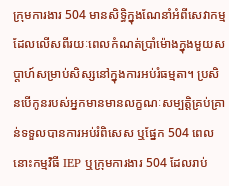ក្រុមការងារ 504 មានសិទ្ធិក្នុងណែនាំអំពីសេវាកម្មដែលលើសពីរយៈពេលកំណត់ប្រាំម៉ោងក្នុងមួយសប្តាហ៍សម្រាប់សិស្សនៅក្នុងការអប់រំធម្មតា។ ប្រសិនបើកូនរបស់អ្នកមានមានលក្ខណៈសម្បត្តិគ្រប់គ្រាន់ទទួលបានការអប់រំពិសេស ឬផ្នែក 504 ពេលនោះកម្មវិធី IEP ឬក្រុមការងារ 504 ដែលរាប់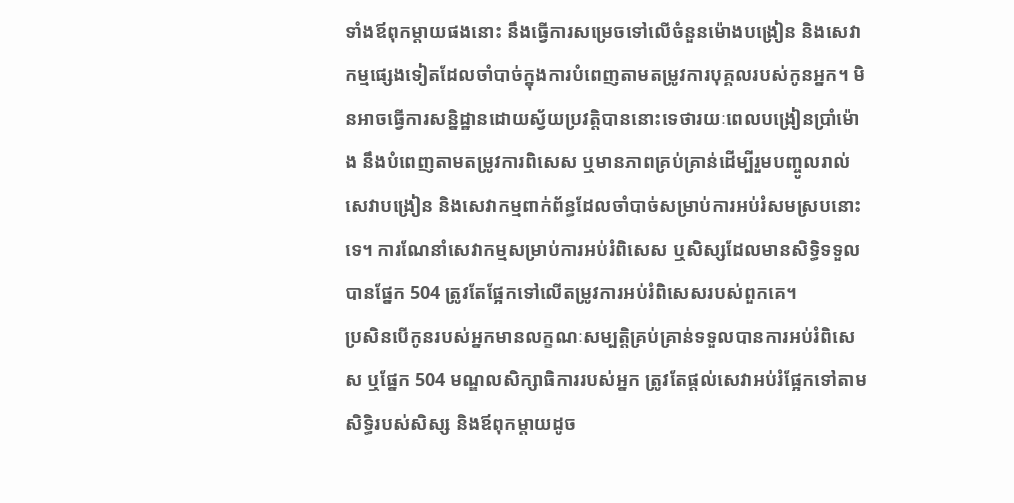ទាំងឪពុកម្តាយផងនោះ នឹងធ្វើការសម្រេចទៅលើចំនួនម៉ោងបង្រៀន និងសេវាកម្មផ្សេងទៀតដែលចាំបាច់ក្នុងការបំពេញតាមតម្រូវការបុគ្គលរបស់កូនអ្នក។ មិនអាចធ្វើការសន្និដ្ឋានដោយស្វ័យប្រវត្តិបាននោះទេថារយៈពេលបង្រៀនប្រាំម៉ោង នឹងបំពេញតាមតម្រូវការពិសេស ឬមានភាពគ្រប់គ្រាន់ដើម្បីរួមបញ្ចូលរាល់សេវាបង្រៀន និងសេវាកម្មពាក់ព័ន្ធដែលចាំបាច់សម្រាប់ការអប់រំសមស្របនោះទេ។ ការណែនាំសេវាកម្មសម្រាប់ការអប់រំពិសេស ឬសិស្សដែលមានសិទ្ធិទទួលបានផ្នែក 504 ត្រូវតែផ្អែកទៅលើតម្រូវការអប់រំពិសេសរបស់ពួកគេ។
ប្រសិនបើកូនរបស់អ្នកមានលក្ខណៈសម្បត្តិគ្រប់គ្រាន់ទទួលបានការអប់រំពិសេស ឬផ្នែក 504 មណ្ឌលសិក្សាធិការរបស់អ្នក ត្រូវតែផ្តល់សេវាអប់រំផ្អែកទៅតាមសិទ្ធិរបស់សិស្ស និងឪពុកម្តាយដូច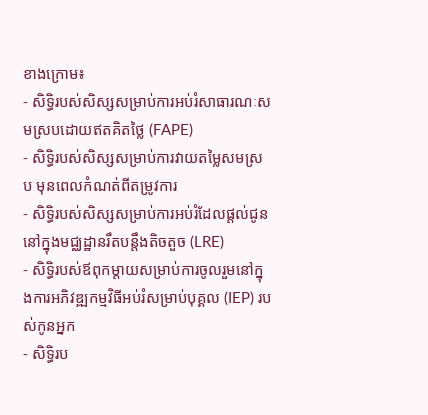ខាងក្រោម៖
- សិទ្ធិរបស់សិស្សសម្រាប់ការអប់រំសាធារណៈសមស្របដោយឥតគិតថ្លៃ (FAPE)
- សិទ្ធិរបស់សិស្សសម្រាប់ការវាយតម្លៃសមស្រប មុនពេលកំណត់ពីតម្រូវការ
- សិទ្ធិរបស់សិស្សសម្រាប់ការអប់រំដែលផ្តល់ជូននៅក្នុងមជ្ឈដ្ឋានរឹតបន្តឹងតិចតួច (LRE)
- សិទ្ធិរបស់ឪពុកម្តាយសម្រាប់ការចូលរួមនៅក្នុងការអភិវឌ្ឍកម្មវិធីអប់រំសម្រាប់បុគ្គល (IEP) របស់កូនអ្នក
- សិទ្ធិរប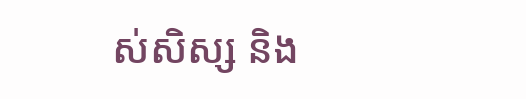ស់សិស្ស និង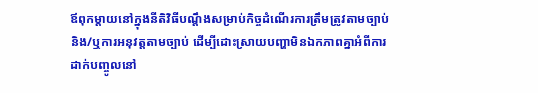ឪពុកម្តាយនៅក្នុងនីតិវិធីបណ្តឹងសម្រាប់កិច្ចដំណើរការត្រឹមត្រូវតាមច្បាប់ និង/ឬការអនុវត្តតាមច្បាប់ ដើម្បីដោះស្រាយបញ្ហាមិនឯកភាពគ្នាអំពីការដាក់បញ្ចូលនៅ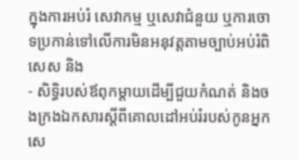ក្នុងការអប់រំ សេវាកម្ម ឬសេវាជំនួយ ឬការចោទប្រកាន់ទៅលើការមិនអនុវត្តតាមច្បាប់អប់រំពិសេស និង
- សិទ្ធិរបស់ឪពុកម្តាយដើម្បីជួយកំណត់ និងចងក្រងឯកសារស្តីពីគោលដៅអប់រំរបស់កូនអ្នក សេ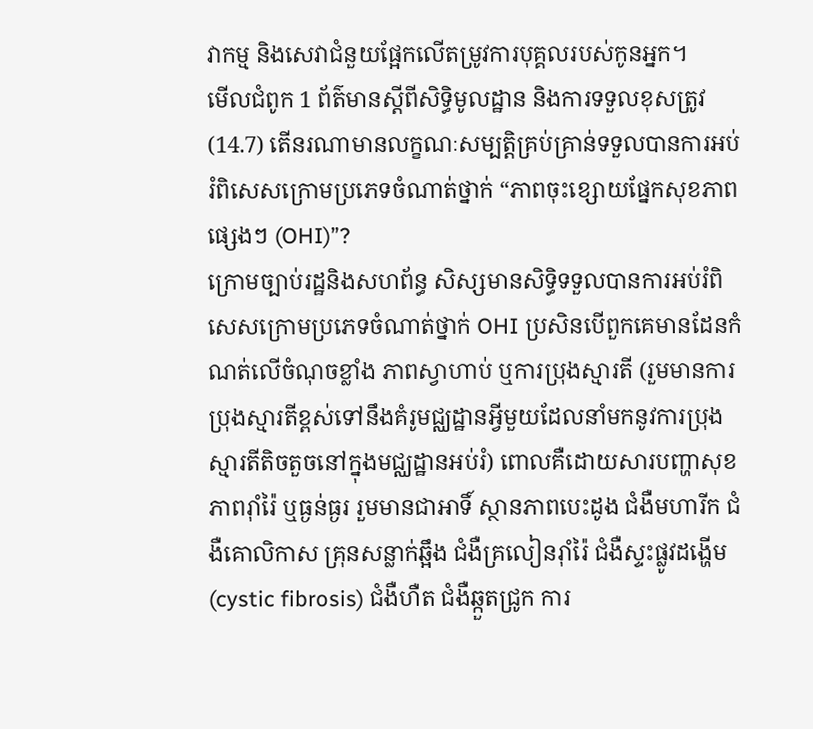វាកម្ម និងសេវាជំនួយផ្អែកលើតម្រូវការបុគ្គលរបស់កូនអ្នក។
មើលជំពូក 1 ព័ត៌មានស្តីពីសិទ្ធិមូលដ្ឋាន និងការទទួលខុសត្រូវ
(14.7) តើនរណាមានលក្ខណៈសម្បត្តិគ្រប់គ្រាន់ទទួលបានការអប់រំពិសេសក្រោមប្រភេទចំណាត់ថ្នាក់ “ភាពចុះខ្សោយផ្នែកសុខភាពផ្សេងៗ (OHI)”?
ក្រោមច្បាប់រដ្ឋនិងសហព័ន្ធ សិស្សមានសិទ្ធិទទួលបានការអប់រំពិសេសក្រោមប្រភេទចំណាត់ថ្នាក់ OHI ប្រសិនបើពួកគេមានដែនកំណត់លើចំណុចខ្លាំង ភាពស្វាហាប់ ឬការប្រុងស្មារតី (រួមមានការប្រុងស្មារតីខ្ពស់ទៅនឹងគំរូមជ្ឈដ្ឋានអ្វីមួយដែលនាំមកនូវការប្រុងស្មារតីតិចតួចនៅក្នុងមជ្ឈដ្ឋានអប់រំ) ពោលគឺដោយសារបញ្ហាសុខភាពរ៉ាំរ៉ៃ ឬធ្ងន់ធ្ងរ រួមមានជាអាទិ៍ ស្ថានភាពបេះដូង ជំងឺមហារីក ជំងឺគោលិកាស គ្រុនសន្លាក់ឆ្អឹង ជំងឺគ្រលៀនរ៉ាំរ៉ៃ ជំងឺស្ទះផ្លូវដង្ហើម (cystic fibrosis) ជំងឺហឺត ជំងឺឆ្កួតជ្រូក ការ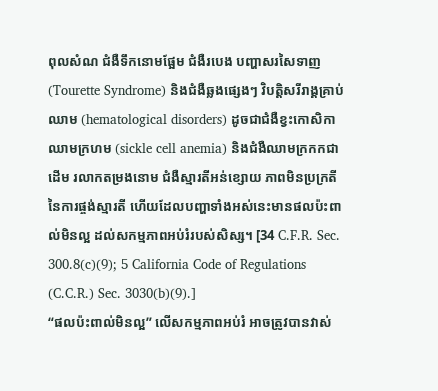ពុលសំណ ជំងឺទឹកនោមផ្អែម ជំងឺរបេង បញ្ហាសរសៃទាញ (Tourette Syndrome) និងជំងឺឆ្លងផ្សេងៗ វិបត្តិសរីរាង្គគ្រាប់ឈាម (hematological disorders) ដូចជាជំងឺខ្វះកោសិកាឈាមក្រហម (sickle cell anemia) និងជំងឺឈាមក្រកកជាដើម រលាកតម្រងនោម ជំងឺស្មារតីអន់ខ្សោយ ភាពមិនប្រក្រតីនៃការផ្ចង់ស្មារតី ហើយដែលបញ្ហាទាំងអស់នេះមានផលប៉ះពាល់មិនល្អ ដល់សកម្មភាពអប់រំរបស់សិស្ស។ [34 C.F.R. Sec. 300.8(c)(9); 5 California Code of Regulations (C.C.R.) Sec. 3030(b)(9).]
“ផលប៉ះពាល់មិនល្អ” លើសកម្មភាពអប់រំ អាចត្រូវបានវាស់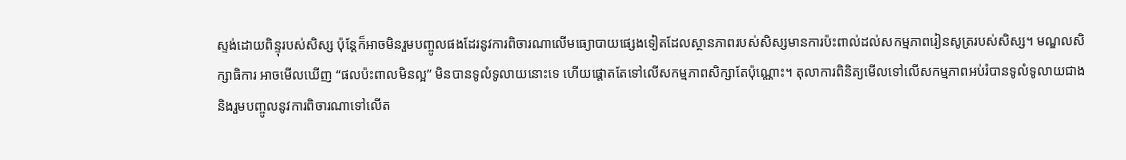ស្ទង់ដោយពិន្ទុរបស់សិស្ស ប៉ុន្តែក៏អាចមិនរួមបញ្ចូលផងដែរនូវការពិចារណាលើមធ្យោបាយផ្សេងទៀតដែលស្ថានភាពរបស់សិស្សមានការប៉ះពាល់ដល់សកម្មភាពរៀនសូត្ររបស់សិស្ស។ មណ្ឌលសិក្សាធិការ អាចមើលឃើញ “ផលប៉ះពាលមិនល្អ” មិនបានទូលំទូលាយនោះទេ ហើយផ្តោតតែទៅលើសកម្មភាពសិក្សាតែប៉ុណ្ណោះ។ តុលាការពិនិត្យមើលទៅលើសកម្មភាពអប់រំបានទូលំទូលាយជាង និងរួមបញ្ចូលនូវការពិចារណាទៅលើត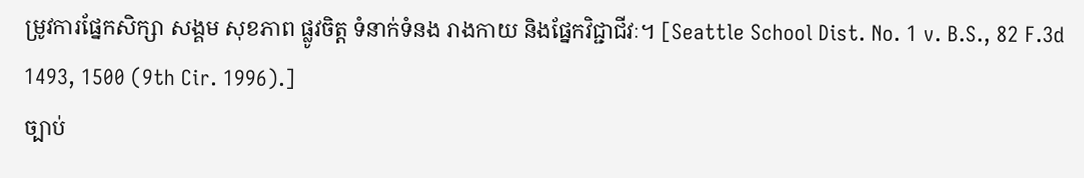ម្រូវការផ្នែកសិក្សា សង្គម សុខភាព ផ្លូវចិត្ត ទំនាក់ទំនង រាងកាយ និងផ្នែកវិជ្ជាជីវៈ។ [Seattle School Dist. No. 1 v. B.S., 82 F.3d 1493, 1500 (9th Cir. 1996).]
ច្បាប់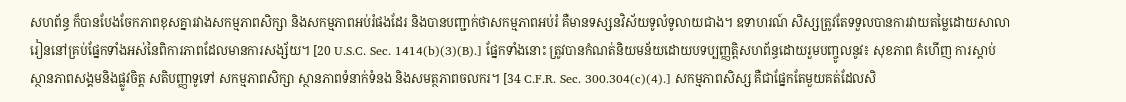សហព័ន្ធ ក៏បានបែងចែកភាពខុសគ្នារវាងសកម្មភាពសិក្សា និងសកម្មភាពអប់រំផងដែរ និងបានបញ្ជាក់ថាសកម្មភាពអប់រំ គឺមានទស្សនវិស័យទូលំទូលាយជាង។ ឧទាហរណ៍ សិស្សត្រូវតែទទួលបានការវាយតម្លៃដោយសាលារៀននៅគ្រប់ផ្នែកទាំងអស់នៃពិការភាពដែលមានការសង្ស័យ។ [20 U.S.C. Sec. 1414(b)(3)(B).] ផ្នែកទាំងនោះ ត្រូវបានកំណត់និយមន័យដោយបទប្បញ្ញត្តិសហព័ន្ធដោយរួមបញ្ចូលនូវ៖ សុខភាព គំហើញ ការស្តាប់ ស្ថានភាពសង្គមនិងផ្លូវចិត្ត សតិបញ្ញាទូទៅ សកម្មភាពសិក្សា ស្ថានភាពទំនាក់ទំនង និងសមត្ថភាពចលករ។ [34 C.F.R. Sec. 300.304(c)(4).] សកម្មភាពសិស្ស គឺជាផ្នែកតែមួយគត់ដែលសិ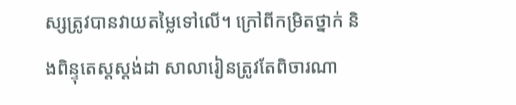ស្សត្រូវបានវាយតម្លៃទៅលើ។ ក្រៅពីកម្រិតថ្នាក់ និងពិន្ទុតេស្តស្តង់ដា សាលារៀនត្រូវតែពិចារណា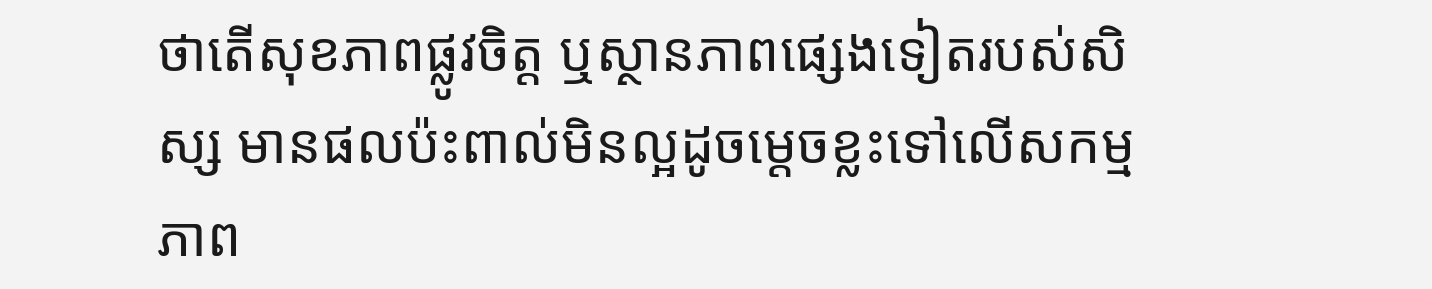ថាតើសុខភាពផ្លូវចិត្ត ឬស្ថានភាពផ្សេងទៀតរបស់សិស្ស មានផលប៉ះពាល់មិនល្អដូចម្តេចខ្លះទៅលើសកម្មភាព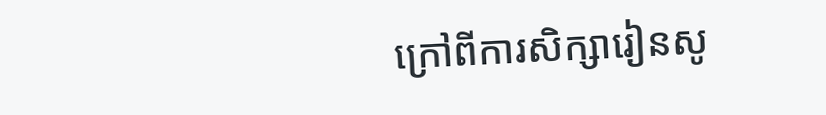ក្រៅពីការសិក្សារៀនសូ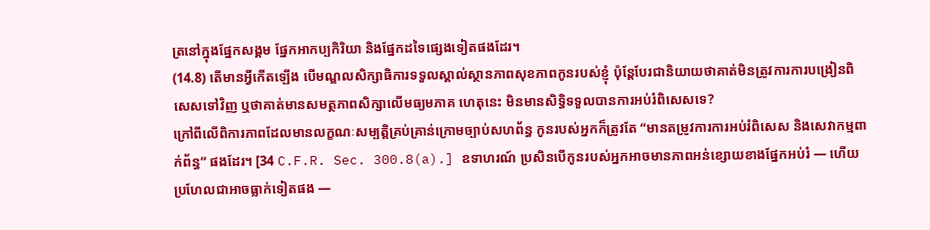ត្រនៅក្នុងផ្នែកសង្គម ផ្នែកអាកប្បកិរិយា និងផ្នែកដទៃផ្សេងទៀតផងដែរ។
(14.8) តើមានអ្វីកើតឡើង បើមណ្ឌលសិក្សាធិការទទួលស្គាល់ស្ថានភាពសុខភាពកូនរបស់ខ្ញុំ ប៉ុន្តែបែរជានិយាយថាគាត់មិនត្រូវការការបង្រៀនពិសេសទៅវិញ ឬថាគាត់មានសមត្ថភាពសិក្សាលើមធ្យមភាគ ហេតុនេះ មិនមានសិទ្ធិទទួលបានការអប់រំពិសេសទេ?
ក្រៅពីលើពិការភាពដែលមានលក្ខណៈសម្បត្តិគ្រប់គ្រាន់ក្រោមច្បាប់សហព័ន្ធ កូនរបស់អ្នកក៏ត្រូវតែ “មានតម្រូវការការអប់រំពិសេស និងសេវាកម្មពាក់ព័ន្ធ” ផងដែរ។ [34 C.F.R. Sec. 300.8(a).] ឧទាហរណ៍ ប្រសិនបើកូនរបស់អ្នកអាចមានភាពអន់ខ្សោយខាងផ្នែកអប់រំ — ហើយប្រហែលជាអាចធ្លាក់ទៀតផង —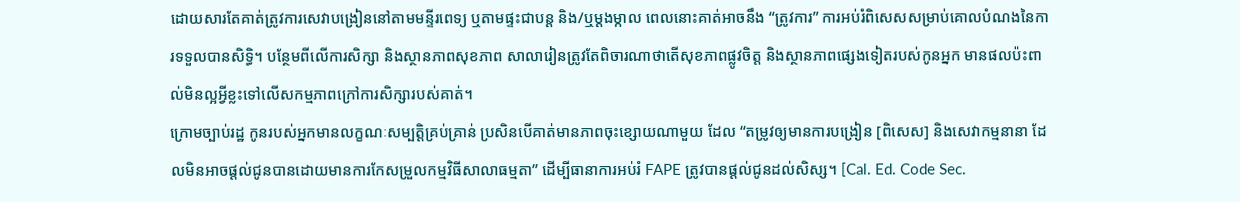ដោយសារតែគាត់ត្រូវការសេវាបង្រៀននៅតាមមន្ទីរពេទ្យ ឬតាមផ្ទះជាបន្ត និង/ឬម្តងម្កាល ពេលនោះគាត់អាចនឹង “ត្រូវការ” ការអប់រំពិសេសសម្រាប់គោលបំណងនៃការទទួលបានសិទ្ធិ។ បន្ថែមពីលើការសិក្សា និងស្ថានភាពសុខភាព សាលារៀនត្រូវតែពិចារណាថាតើសុខភាពផ្លូវចិត្ត និងស្ថានភាពផ្សេងទៀតរបស់កូនអ្នក មានផលប៉ះពាល់មិនល្អអ្វីខ្លះទៅលើសកម្មភាពក្រៅការសិក្សារបស់គាត់។
ក្រោមច្បាប់រដ្ឋ កូនរបស់អ្នកមានលក្ខណៈសម្បត្តិគ្រប់គ្រាន់ ប្រសិនបើគាត់មានភាពចុះខ្សោយណាមួយ ដែល “តម្រូវឲ្យមានការបង្រៀន [ពិសេស] និងសេវាកម្មនានា ដែលមិនអាចផ្តល់ជូនបានដោយមានការកែសម្រួលកម្មវិធីសាលាធម្មតា” ដើម្បីធានាការអប់រំ FAPE ត្រូវបានផ្តល់ជូនដល់សិស្ស។ [Cal. Ed. Code Sec.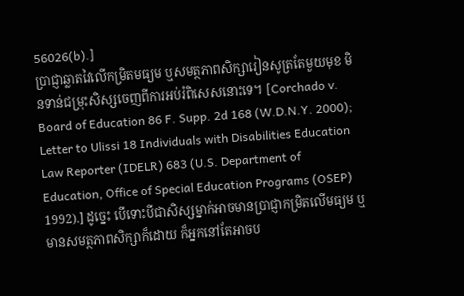56026(b).]
ប្រាជ្ញាឆ្លាតវៃលើកម្រិតមធ្យម ឬសមត្ថភាពសិក្សារៀនសូត្រតែមួយមុខ មិនទាន់ជម្រុះសិស្សចេញពីការអប់រំពិសេសនោះទេ។ [Corchado v. Board of Education 86 F. Supp. 2d 168 (W.D.N.Y. 2000); Letter to Ulissi 18 Individuals with Disabilities Education Law Reporter (IDELR) 683 (U.S. Department of Education, Office of Special Education Programs (OSEP) 1992).] ដូច្នេះ បើទោះបីជាសិស្សម្នាក់អាចមានប្រាជ្ញាកម្រិតលើមធ្យម ឬមានសមត្ថភាពសិក្សាក៏ដោយ ក៏អ្នកនៅតែអាចប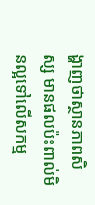ង្ហាញថាស្ថានភាពសិស្ស មានផលប៉ះពាល់មិនល្អទៅលើសកម្ម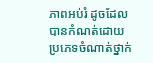ភាពអប់រំ ដូចដែលបានកំណត់ដោយប្រភេទចំណាត់ថ្នាក់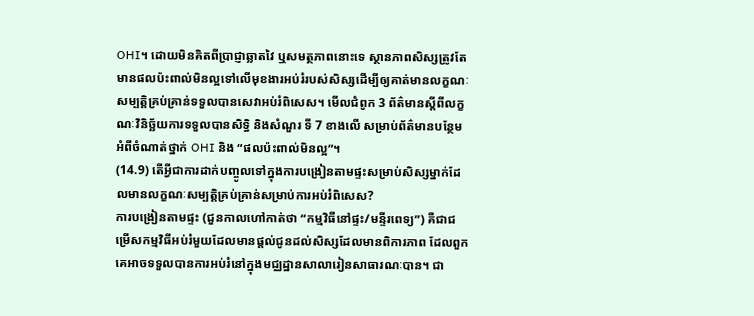OHI។ ដោយមិនគិតពីប្រាជ្ញាឆ្លាតវៃ ឬសមត្ថភាពនោះទេ ស្ថានភាពសិស្សត្រូវតែមានផលប៉ះពាល់មិនល្អទៅលើមុខងារអប់រំរបស់សិស្សដើម្បីឲ្យគាត់មានលក្ខណៈសម្បត្តិគ្រប់គ្រាន់ទទួលបានសេវាអប់រំពិសេស។ មើលជំពូក 3 ព័ត៌មានស្តីពីលក្ខណៈវិនិច្ឆ័យការទទួលបានសិទ្ធិ និងសំណួរ ទី 7 ខាងលើ សម្រាប់ព័ត៌មានបន្ថែមអំពីចំណាត់ថ្នាក់ OHI និង “ផលប៉ះពាល់មិនល្អ”។
(14.9) តើអ្វីជាការដាក់បញ្ចូលទៅក្នុងការបង្រៀនតាមផ្ទះសម្រាប់សិស្សម្នាក់ដែលមានលក្ខណៈសម្បត្តិគ្រប់គ្រាន់សម្រាប់ការអប់រំពិសេស?
ការបង្រៀនតាមផ្ទះ (ជួនកាលហៅកាត់ថា “កម្មវិធីនៅផ្ទះ/មន្ទីរពេទ្យ”) គឺជាជម្រើសកម្មវិធីអប់រំមួយដែលមានផ្តល់ជូនដល់សិស្សដែលមានពិការភាព ដែលពួកគេអាចទទួលបានការអប់រំនៅក្នុងមជ្ឈដ្ឋានសាលារៀនសាធារណៈបាន។ ជា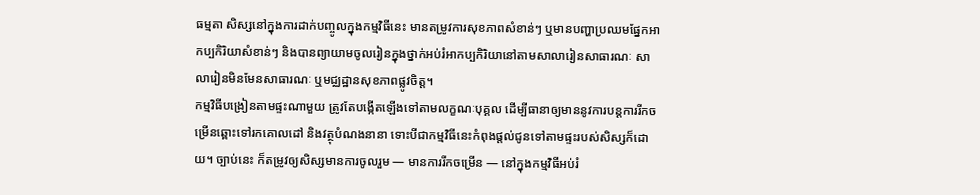ធម្មតា សិស្សនៅក្នុងការដាក់បញ្ចូលក្នុងកម្មវិធីនេះ មានតម្រូវការសុខភាពសំខាន់ៗ ឬមានបញ្ហាប្រឈមផ្នែកអាកប្បកិរិយាសំខាន់ៗ និងបានព្យាយាមចូលរៀនក្នុងថ្នាក់អប់រំអាកប្បកិរិយានៅតាមសាលារៀនសាធារណៈ សាលារៀនមិនមែនសាធារណៈ ឬមជ្ឈដ្ឋានសុខភាពផ្លូវចិត្ត។
កម្មវិធីបង្រៀនតាមផ្ទះណាមួយ ត្រូវតែបង្កើតឡើងទៅតាមលក្ខណៈបុគ្គល ដើម្បីធានាឲ្យមាននូវការបន្តការរីកចម្រើនឆ្ពោះទៅរកគោលដៅ និងវត្ថុបំណងនានា ទោះបីជាកម្មវិធីនេះកំពុងផ្តល់ជូនទៅតាមផ្ទះរបស់សិស្សក៏ដោយ។ ច្បាប់នេះ ក៏តម្រូវឲ្យសិស្សមានការចូលរួម — មានការរីកចម្រើន — នៅក្នុងកម្មវិធីអប់រំ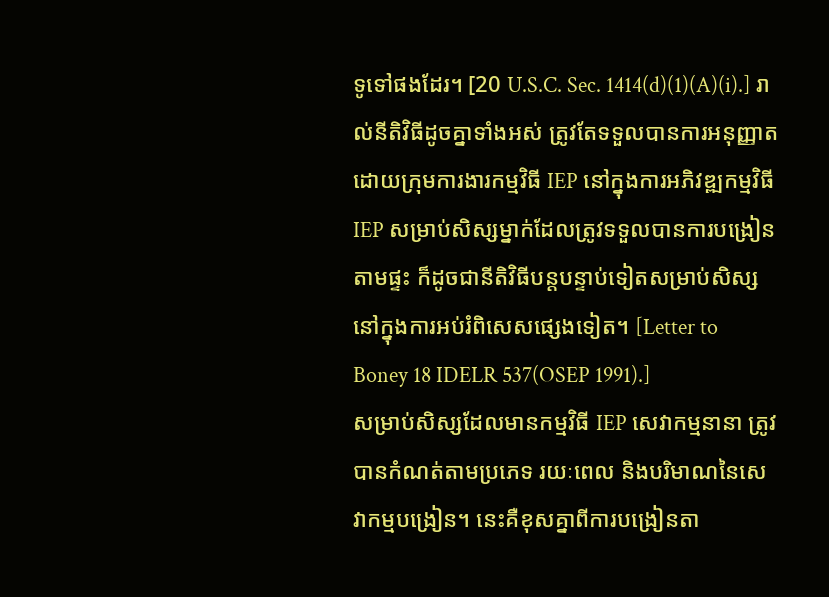ទូទៅផងដែរ។ [20 U.S.C. Sec. 1414(d)(1)(A)(i).] រាល់នីតិវិធីដូចគ្នាទាំងអស់ ត្រូវតែទទួលបានការអនុញ្ញាតដោយក្រុមការងារកម្មវិធី IEP នៅក្នុងការអភិវឌ្ឍកម្មវិធី IEP សម្រាប់សិស្សម្នាក់ដែលត្រូវទទួលបានការបង្រៀនតាមផ្ទះ ក៏ដូចជានីតិវិធីបន្តបន្ទាប់ទៀតសម្រាប់សិស្សនៅក្នុងការអប់រំពិសេសផ្សេងទៀត។ [Letter to Boney 18 IDELR 537(OSEP 1991).]
សម្រាប់សិស្សដែលមានកម្មវិធី IEP សេវាកម្មនានា ត្រូវបានកំណត់តាមប្រភេទ រយៈពេល និងបរិមាណនៃសេវាកម្មបង្រៀន។ នេះគឺខុសគ្នាពីការបង្រៀនតា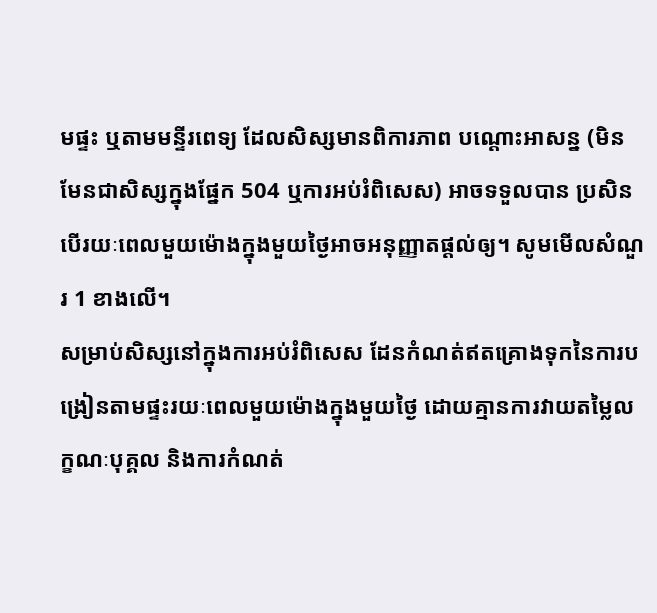មផ្ទះ ឬតាមមន្ទីរពេទ្យ ដែលសិស្សមានពិការភាព បណ្តោះអាសន្ន (មិនមែនជាសិស្សក្នុងផ្នែក 504 ឬការអប់រំពិសេស) អាចទទួលបាន ប្រសិនបើរយៈពេលមួយម៉ោងក្នុងមួយថ្ងៃអាចអនុញ្ញាតផ្តល់ឲ្យ។ សូមមើលសំណួរ 1 ខាងលើ។
សម្រាប់សិស្សនៅក្នុងការអប់រំពិសេស ដែនកំណត់ឥតគ្រោងទុកនៃការបង្រៀនតាមផ្ទះរយៈពេលមួយម៉ោងក្នុងមួយថ្ងៃ ដោយគ្មានការវាយតម្លៃលក្ខណៈបុគ្គល និងការកំណត់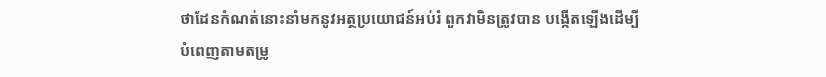ថាដែនកំណត់នោះនាំមកនូវអត្ថប្រយោជន៍អប់រំ ពួកវាមិនត្រូវបាន បង្កើតឡើងដើម្បីបំពេញតាមតម្រូ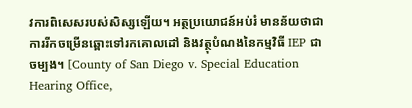វការពិសេសរបស់សិស្សឡើយ។ អត្ថប្រយោជន៍អប់រំ មានន័យថាជាការរីកចម្រើនឆ្ពោះទៅរកគោលដៅ និងវត្ថុបំណងនៃកម្មវិធី IEP ជាចម្បង។ [County of San Diego v. Special Education Hearing Office,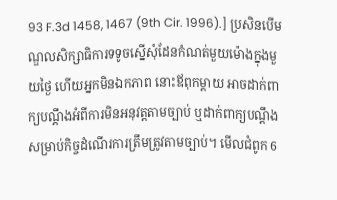93 F.3d 1458, 1467 (9th Cir. 1996).] ប្រសិនបើមណ្ឌលសិក្សាធិការទទូចស្នើសុំដែនកំណត់មួយម៉ោងក្នុងមួយថ្ងៃ ហើយអ្នកមិនឯកភាព នោះឪពុកម្តាយ អាចដាក់ពាក្យបណ្តឹងអំពីការមិនអនុវត្តតាមច្បាប់ ឬដាក់ពាក្យបណ្តឹងសម្រាប់កិច្ចដំណើរការត្រឹមត្រូវតាមច្បាប់។ មើលជំពូក 6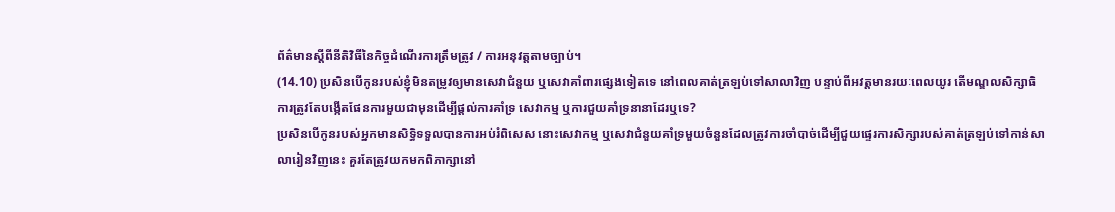ព័ត៌មានស្តីពីនីតិវិធីនៃកិច្ចដំណើរការត្រឹមត្រូវ / ការអនុវត្តតាមច្បាប់។
(14.10) ប្រសិនបើកូនរបស់ខ្ញុំមិនតម្រូវឲ្យមានសេវាជំនួយ ឬសេវាគាំពារផ្សេងទៀតទេ នៅពេលគាត់ត្រឡប់ទៅសាលាវិញ បន្ទាប់ពីអវត្តមានរយៈពេលយូរ តើមណ្ឌលសិក្សាធិការត្រូវតែបង្កើតផែនការមួយជាមុនដើម្បីផ្តល់ការគាំទ្រ សេវាកម្ម ឬការជួយគាំទ្រនានាដែរឬទេ?
ប្រសិនបើកូនរបស់អ្នកមានសិទ្ធិទទួលបានការអប់រំពិសេស នោះសេវាកម្ម ឬសេវាជំនួយគាំទ្រមួយចំនួនដែលត្រូវការចាំបាច់ដើម្បីជួយផ្ទេរការសិក្សារបស់គាត់ត្រឡប់ទៅកាន់សាលារៀនវិញនេះ គួរតែត្រូវយកមកពិភាក្សានៅ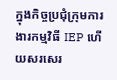ក្នុងកិច្ចប្រជុំក្រុមការងារកម្មវិធី IEP ហើយសរសេរ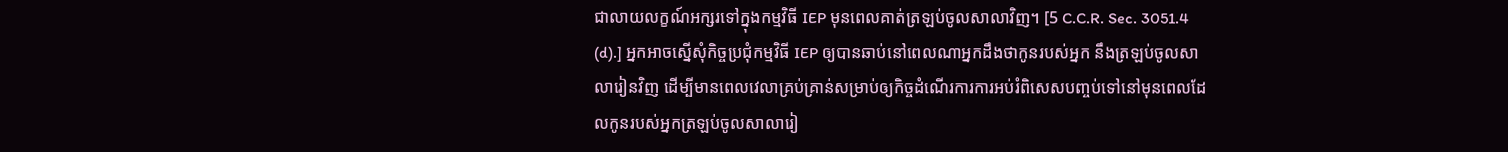ជាលាយលក្ខណ៍អក្សរទៅក្នុងកម្មវិធី IEP មុនពេលគាត់ត្រឡប់ចូលសាលាវិញ។ [5 C.C.R. Sec. 3051.4 (d).] អ្នកអាចស្នើសុំកិច្ចប្រជុំកម្មវិធី IEP ឲ្យបានឆាប់នៅពេលណាអ្នកដឹងថាកូនរបស់អ្នក នឹងត្រឡប់ចូលសាលារៀនវិញ ដើម្បីមានពេលវេលាគ្រប់គ្រាន់សម្រាប់ឲ្យកិច្ចដំណើរការការអប់រំពិសេសបញ្ចប់ទៅនៅមុនពេលដែលកូនរបស់អ្នកត្រឡប់ចូលសាលារៀ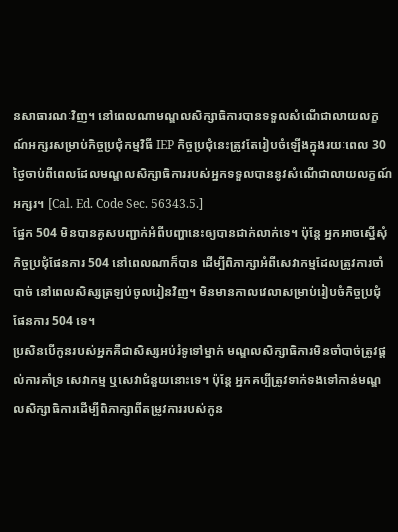នសាធារណៈវិញ។ នៅពេលណាមណ្ឌលសិក្សាធិការបានទទួលសំណើជាលាយលក្ខណ៍អក្សរសម្រាប់កិច្ចប្រជុំកម្មវិធី IEP កិច្ចប្រជុំនេះត្រូវតែរៀបចំឡើងក្នុងរយៈពេល 30 ថ្ងៃចាប់ពីពេលដែលមណ្ឌលសិក្សាធិការរបស់អ្នកទទួលបាននូវសំណើជាលាយលក្ខណ៍អក្សរ។ [Cal. Ed. Code Sec. 56343.5.]
ផ្នែក 504 មិនបានគូសបញ្ជាក់អំពីបញ្ហានេះឲ្យបានជាក់លាក់ទេ។ ប៉ុន្តែ អ្នកអាចស្នើសុំកិច្ចប្រជុំផែនការ 504 នៅពេលណាក៏បាន ដើម្បីពិភាក្សាអំពីសេវាកម្មដែលត្រូវការចាំបាច់ នៅពេលសិស្សត្រឡប់ចូលរៀនវិញ។ មិនមានកាលវេលាសម្រាប់រៀបចំកិច្ចប្រជុំផែនការ 504 ទេ។
ប្រសិនបើកូនរបស់អ្នកគឺជាសិស្សអប់រំទូទៅម្នាក់ មណ្ឌលសិក្សាធិការមិនចាំបាច់ត្រូវផ្តល់ការគាំទ្រ សេវាកម្ម ឬសេវាជំនួយនោះទេ។ ប៉ុន្តែ អ្នកគប្បីត្រូវទាក់ទងទៅកាន់មណ្ឌលសិក្សាធិការដើម្បីពិភាក្សាពីតម្រូវការរបស់កូន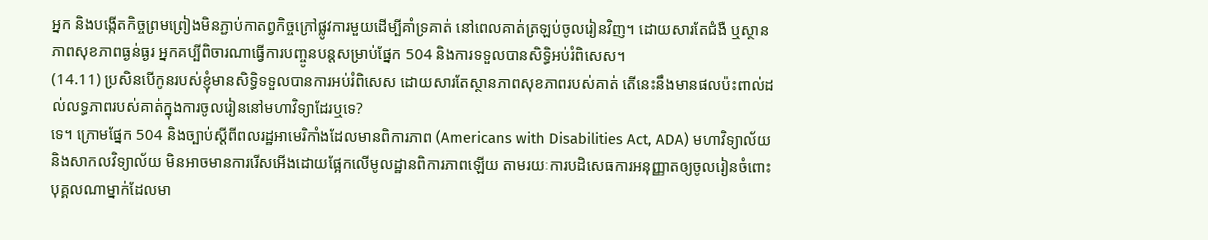អ្នក និងបង្កើតកិច្ចព្រមព្រៀងមិនភ្ជាប់កាតព្វកិច្ចក្រៅផ្លូវការមួយដើម្បីគាំទ្រគាត់ នៅពេលគាត់ត្រឡប់ចូលរៀនវិញ។ ដោយសារតែជំងឺ ឬស្ថានភាពសុខភាពធ្ងន់ធ្ងរ អ្នកគប្បីពិចារណាធ្វើការបញ្ចូនបន្តសម្រាប់ផ្នែក 504 និងការទទួលបានសិទ្ធិអប់រំពិសេស។
(14.11) ប្រសិនបើកូនរបស់ខ្ញុំមានសិទ្ធិទទួលបានការអប់រំពិសេស ដោយសារតែស្ថានភាពសុខភាពរបស់គាត់ តើនេះនឹងមានផលប៉ះពាល់ដល់លទ្ធភាពរបស់គាត់ក្នុងការចូលរៀននៅមហាវិទ្យាដែរឬទេ?
ទេ។ ក្រោមផ្នែក 504 និងច្បាប់ស្តីពីពលរដ្ឋអាមេរិកាំងដែលមានពិការភាព (Americans with Disabilities Act, ADA) មហាវិទ្យាល័យ និងសាកលវិទ្យាល័យ មិនអាចមានការរើសអើងដោយផ្អែកលើមូលដ្ឋានពិការភាពឡើយ តាមរយៈការបដិសេធការអនុញ្ញាតឲ្យចូលរៀនចំពោះបុគ្គលណាម្នាក់ដែលមា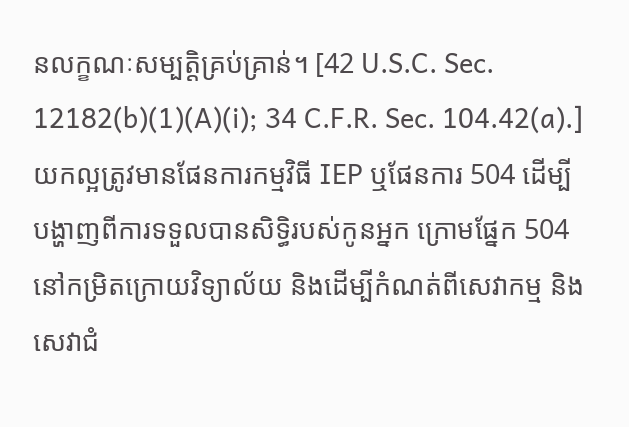នលក្ខណៈសម្បត្តិគ្រប់គ្រាន់។ [42 U.S.C. Sec. 12182(b)(1)(A)(i); 34 C.F.R. Sec. 104.42(a).]
យកល្អត្រូវមានផែនការកម្មវិធី IEP ឬផែនការ 504 ដើម្បីបង្ហាញពីការទទួលបានសិទ្ធិរបស់កូនអ្នក ក្រោមផ្នែក 504 នៅកម្រិតក្រោយវិទ្យាល័យ និងដើម្បីកំណត់ពីសេវាកម្ម និងសេវាជំ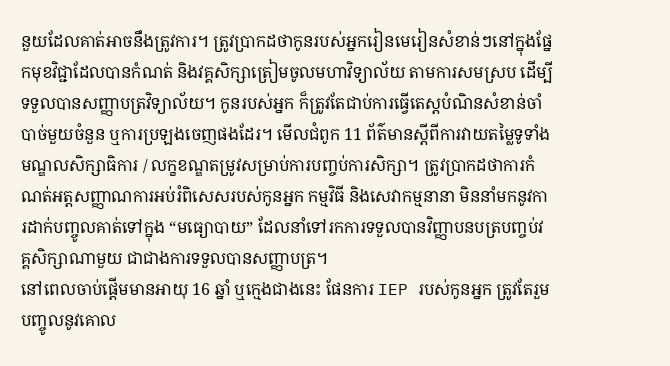នួយដែលគាត់អាចនឹងត្រូវការ។ ត្រូវប្រាកដថាកូនរបស់អ្នករៀនមេរៀនសំខាន់ៗនៅក្នុងផ្នែកមុខវិជ្ជាដែលបានកំណត់ និងវគ្គសិក្សាត្រៀមចូលមហាវិទ្យាល័យ តាមការសមស្រប ដើម្បីទទួលបានសញ្ញាបត្រវិទ្យាល័យ។ កូនរបស់អ្នក ក៏ត្រូវតែជាប់ការធ្វើតេស្តបំណិនសំខាន់ចាំបាច់មួយចំនួន ឬការប្រឡងចេញផងដែរ។ មើលជំពូក 11 ព័ត៌មានស្តីពីការវាយតម្លៃទូទាំងមណ្ឌលសិក្សាធិការ / លក្ខខណ្ឌតម្រូវសម្រាប់ការបញ្ចប់ការសិក្សា។ ត្រូវប្រាកដថាការកំណត់អត្តសញ្ញាណការអប់រំពិសេសរបស់កូនអ្នក កម្មវិធី និងសេវាកម្មនានា មិននាំមកនូវការដាក់បញ្ចូលគាត់ទៅក្នុង “មធ្យោបាយ” ដែលនាំទៅរកការទទួលបានវិញ្ញាបនបត្របញ្ចប់វគ្គសិក្សាណាមួយ ជាជាងការទទួលបានសញ្ញាបត្រ។
នៅពេលចាប់ផ្តើមមានអាយុ 16 ឆ្នាំ ឬក្មេងជាងនេះ ផែនការ IEP របស់កូនអ្នក ត្រូវតែរួមបញ្ចូលនូវគោល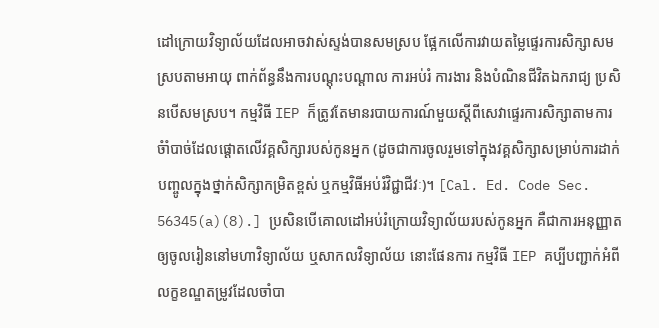ដៅក្រោយវិទ្យាល័យដែលអាចវាស់ស្ទង់បានសមស្រប ផ្អែកលើការវាយតម្លៃផ្ទេរការសិក្សាសមស្របតាមអាយុ ពាក់ព័ន្ធនឹងការបណ្តុះបណ្តាល ការអប់រំ ការងារ និងបំណិនជីវិតឯករាជ្យ ប្រសិនបើសមស្រប។ កម្មវិធី IEP ក៏ត្រូវតែមានរបាយការណ៍មួយស្តីពីសេវាផ្ទេរការសិក្សាតាមការចំាំបាច់ដែលផ្តោតលើវគ្គសិក្សារបស់កូនអ្នក (ដូចជាការចូលរួមទៅក្នុងវគ្គសិក្សាសម្រាប់ការដាក់បញ្ចូលក្នុងថ្នាក់សិក្សាកម្រិតខ្ពស់ ឬកម្មវិធីអប់រំវិជ្ជាជីវៈ)។ [Cal. Ed. Code Sec. 56345(a)(8).] ប្រសិនបើគោលដៅអប់រំក្រោយវិទ្យាល័យរបស់កូនអ្នក គឺជាការអនុញ្ញាតឲ្យចូលរៀននៅមហាវិទ្យាល័យ ឬសាកលវិទ្យាល័យ នោះផែនការ កម្មវិធី IEP គប្បីបញ្ជាក់អំពីលក្ខខណ្ឌតម្រូវដែលចាំបា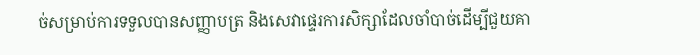ច់សម្រាប់ការទទួលបានសញ្ញាបត្រ និងសេវាផ្ទេរការសិក្សាដែលចាំបាច់ដើម្បីជួយគា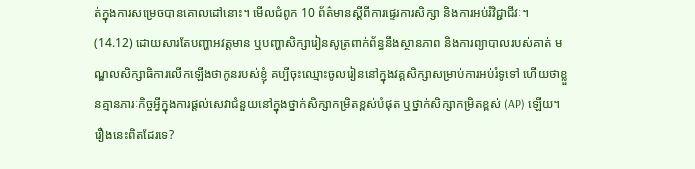ត់ក្នុងការសម្រេចបានគោលដៅនោះ។ មើលជំពូក 10 ព័ត៌មានស្តីពីការផ្ទេរការសិក្សា និងការអប់រំវិជ្ជាជីវៈ។
(14.12) ដោយសារតែបញ្ហាអវត្តមាន ឬបញ្ហាសិក្សារៀនសូត្រពាក់ព័ន្ធនឹងស្ថានភាព និងការព្យាបាលរបស់គាត់ មណ្ឌលសិក្សាធិការលើកឡើងថាកូនរបស់ខ្ញុំ គប្បីចុះឈ្មោះចូលរៀននៅក្នុងវគ្គសិក្សាសម្រាប់ការអប់រំទូទៅ ហើយថាខ្លួនគ្មានភារៈកិច្ចអ្វីក្នុងការផ្តល់សេវាជំនួយនៅក្នុងថ្នាក់សិក្សាកម្រិតខ្ពស់បំផុត ឬថ្នាក់សិក្សាកម្រិតខ្ពស់ (AP) ឡើយ។ រឿងនេះពិតដែរទេ?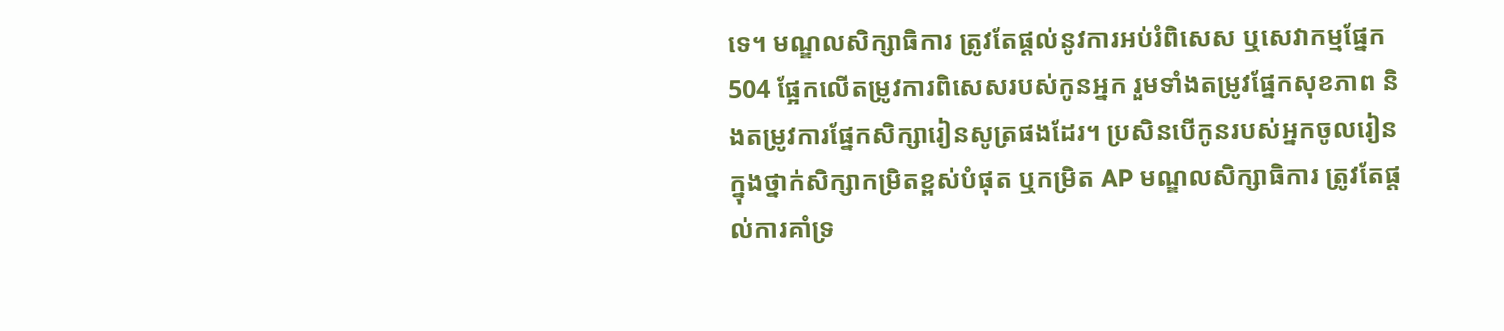ទេ។ មណ្ឌលសិក្សាធិការ ត្រូវតែផ្តល់នូវការអប់រំពិសេស ឬសេវាកម្មផ្នែក 504 ផ្អែកលើតម្រូវការពិសេសរបស់កូនអ្នក រួមទាំងតម្រូវផ្នែកសុខភាព និងតម្រូវការផ្នែកសិក្សារៀនសូត្រផងដែរ។ ប្រសិនបើកូនរបស់អ្នកចូលរៀនក្នុងថ្នាក់សិក្សាកម្រិតខ្ពស់បំផុត ឬកម្រិត AP មណ្ឌលសិក្សាធិការ ត្រូវតែផ្តល់ការគាំទ្រ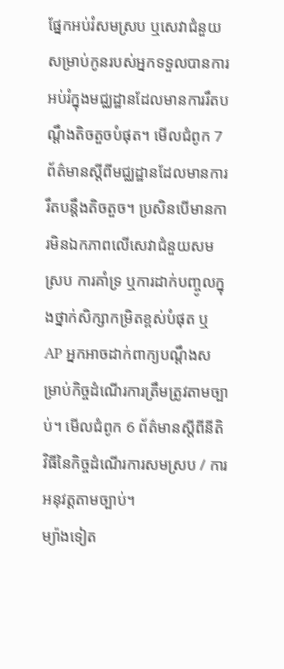ផ្នែកអប់រំសមស្រប ឬសេវាជំនួយសម្រាប់កូនរបស់អ្នកទទួលបានការអប់រំក្នុងមជ្ឈដ្ឋានដែលមានការរឹតបណ្តឹងតិចតួចបំផុត។ មើលជំពូក 7 ព័ត៌មានស្តីពីមជ្ឈដ្ឋានដែលមានការរឹតបន្តឹងតិចតួច។ ប្រសិនបើមានការមិនឯកភាពលើសេវាជំនួយសមស្រប ការគាំទ្រ ឬការដាក់បញ្ចូលក្នុងថ្នាក់សិក្សាកម្រិតខ្ពស់បំផុត ឬ AP អ្នកអាចដាក់ពាក្យបណ្តឹងសម្រាប់កិច្ចដំណើរការត្រឹមត្រូវតាមច្បាប់។ មើលជំពូក 6 ព័ត៌មានស្តីពីនីតិវិធីនៃកិច្ចដំណើរការសមស្រប / ការអនុវត្តតាមច្បាប់។
ម្យ៉ាងទៀត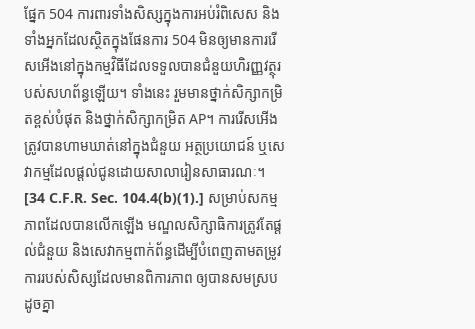ផ្នែក 504 ការពារទាំងសិស្សក្នុងការអប់រំពិសេស និងទាំងអ្នកដែលស្ថិតក្នុងផែនការ 504 មិនឲ្យមានការរើសអើងនៅក្នុងកម្មវិធីដែលទទួលបានជំនួយហិរញ្ញវត្ថុរបស់សហព័ន្ធឡើយ។ ទាំងនេះ រួមមានថ្នាក់សិក្សាកម្រិតខ្ពស់បំផុត និងថ្នាក់សិក្សាកម្រិត AP។ ការរើសអើង ត្រូវបានហាមឃាត់នៅក្នុងជំនួយ អត្ថប្រយោជន៍ ឬសេវាកម្មដែលផ្តល់ជូនដោយសាលារៀនសាធារណៈ។ [34 C.F.R. Sec. 104.4(b)(1).] សម្រាប់សកម្មភាពដែលបានលើកឡើង មណ្ឌលសិក្សាធិការត្រូវតែផ្តល់ជំនួយ និងសេវាកម្មពាក់ព័ន្ធដើម្បីបំពេញតាមតម្រូវការរបស់សិស្សដែលមានពិការភាព ឲ្យបានសមស្របដូចគ្នា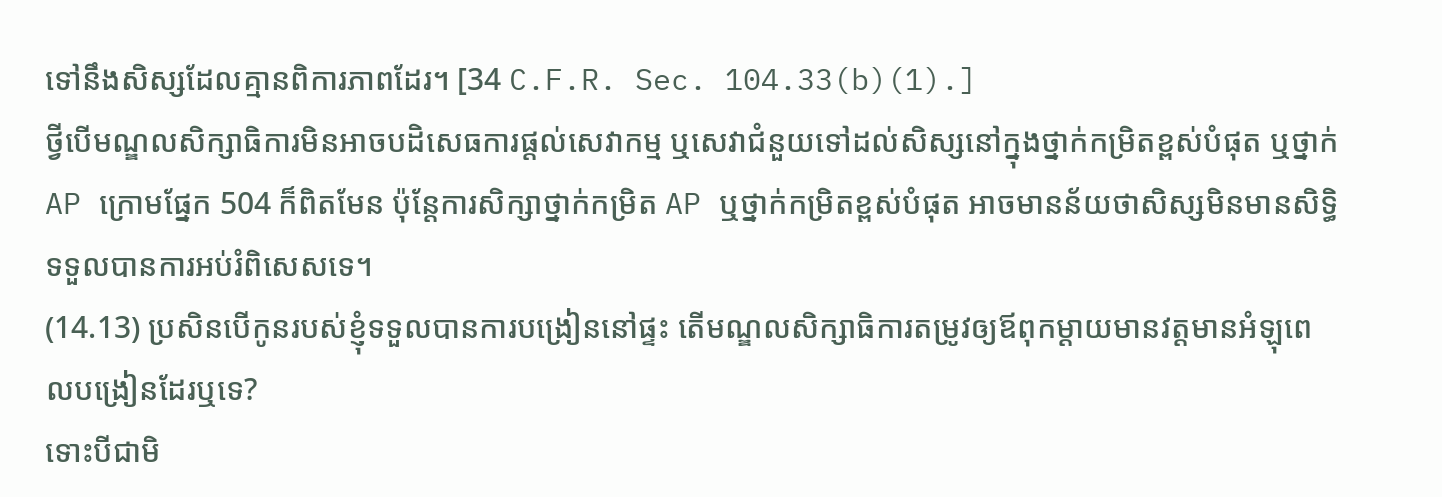ទៅនឹងសិស្សដែលគ្មានពិការភាពដែរ។ [34 C.F.R. Sec. 104.33(b)(1).]
ថ្វីបើមណ្ឌលសិក្សាធិការមិនអាចបដិសេធការផ្តល់សេវាកម្ម ឬសេវាជំនួយទៅដល់សិស្សនៅក្នុងថ្នាក់កម្រិតខ្ពស់បំផុត ឬថ្នាក់ AP ក្រោមផ្នែក 504 ក៏ពិតមែន ប៉ុន្តែការសិក្សាថ្នាក់កម្រិត AP ឬថ្នាក់កម្រិតខ្ពស់បំផុត អាចមានន័យថាសិស្សមិនមានសិទ្ធិទទួលបានការអប់រំពិសេសទេ។
(14.13) ប្រសិនបើកូនរបស់ខ្ញុំទទួលបានការបង្រៀននៅផ្ទះ តើមណ្ឌលសិក្សាធិការតម្រូវឲ្យឪពុកម្តាយមានវត្តមានអំឡុពេលបង្រៀនដែរឬទេ?
ទោះបីជាមិ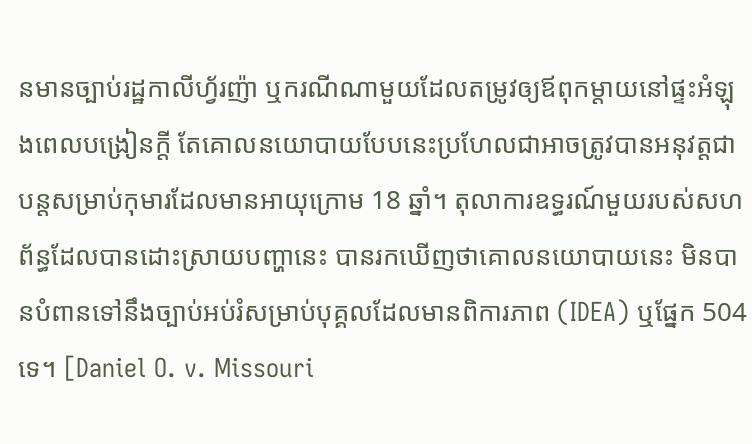នមានច្បាប់រដ្ឋកាលីហ្វ័រញ៉ា ឬករណីណាមួយដែលតម្រូវឲ្យឪពុកម្តាយនៅផ្ទះអំឡុងពេលបង្រៀនក្តី តែគោលនយោបាយបែបនេះប្រហែលជាអាចត្រូវបានអនុវត្តជាបន្តសម្រាប់កុមារដែលមានអាយុក្រោម 18 ឆ្នាំ។ តុលាការឧទ្ធរណ៍មួយរបស់សហព័ន្ធដែលបានដោះស្រាយបញ្ហានេះ បានរកឃើញថាគោលនយោបាយនេះ មិនបានបំពានទៅនឹងច្បាប់អប់រំសម្រាប់បុគ្គលដែលមានពិការភាព (IDEA) ឬផ្នែក 504 ទេ។ [Daniel O. v. Missouri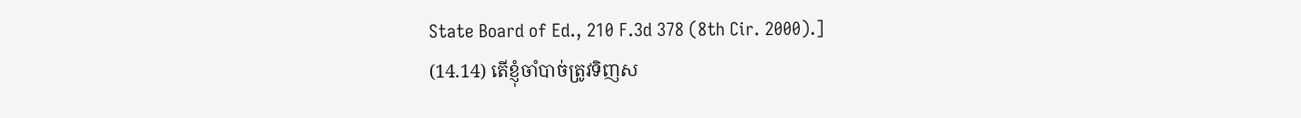State Board of Ed., 210 F.3d 378 (8th Cir. 2000).]
(14.14) តើខ្ញុំចាំបាច់ត្រូវទិញស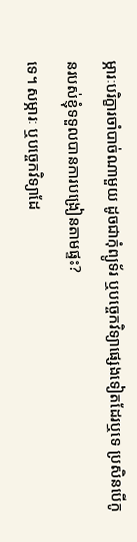ម្ភារៈបរិក្ខារចាំបាច់ណាមួយ ដូចជាកុំព្យូទ័រ ឬបច្ចេកវិទ្យាផ្សេងទៀតដែរឬទេ ប្រសិនបើកូនរបស់ខ្ញុំទទួលបានការបង្រៀនតាមផ្ទះ?
ទេ។ សម្ភារៈ ឬបច្ចេកវិទ្យាដែ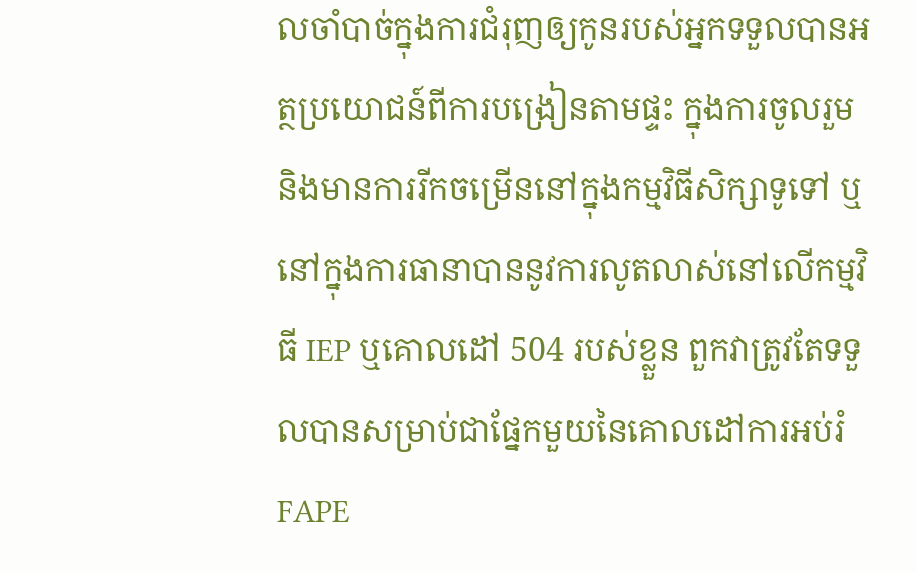លចាំបាច់ក្នុងការជំរុញឲ្យកូនរបស់អ្នកទទួលបានអត្ថប្រយោជន៍ពីការបង្រៀនតាមផ្ទះ ក្នុងការចូលរួម និងមានការរីកចម្រើននៅក្នុងកម្មវិធីសិក្សាទូទៅ ឬនៅក្នុងការធានាបាននូវការលូតលាស់នៅលើកម្មវិធី IEP ឬគោលដៅ 504 របស់ខ្លួន ពួកវាត្រូវតែទទួលបានសម្រាប់ជាផ្នែកមួយនៃគោលដៅការអប់រំ FAPE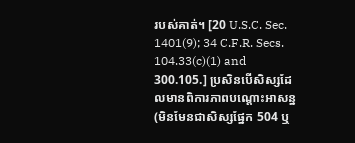របស់គាត់។ [20 U.S.C. Sec. 1401(9); 34 C.F.R. Secs. 104.33(c)(1) and 300.105.] ប្រសិនបើសិស្សដែលមានពិការភាពបណ្តោះអាសន្ន (មិនមែនជាសិស្សផ្នែក 504 ឬ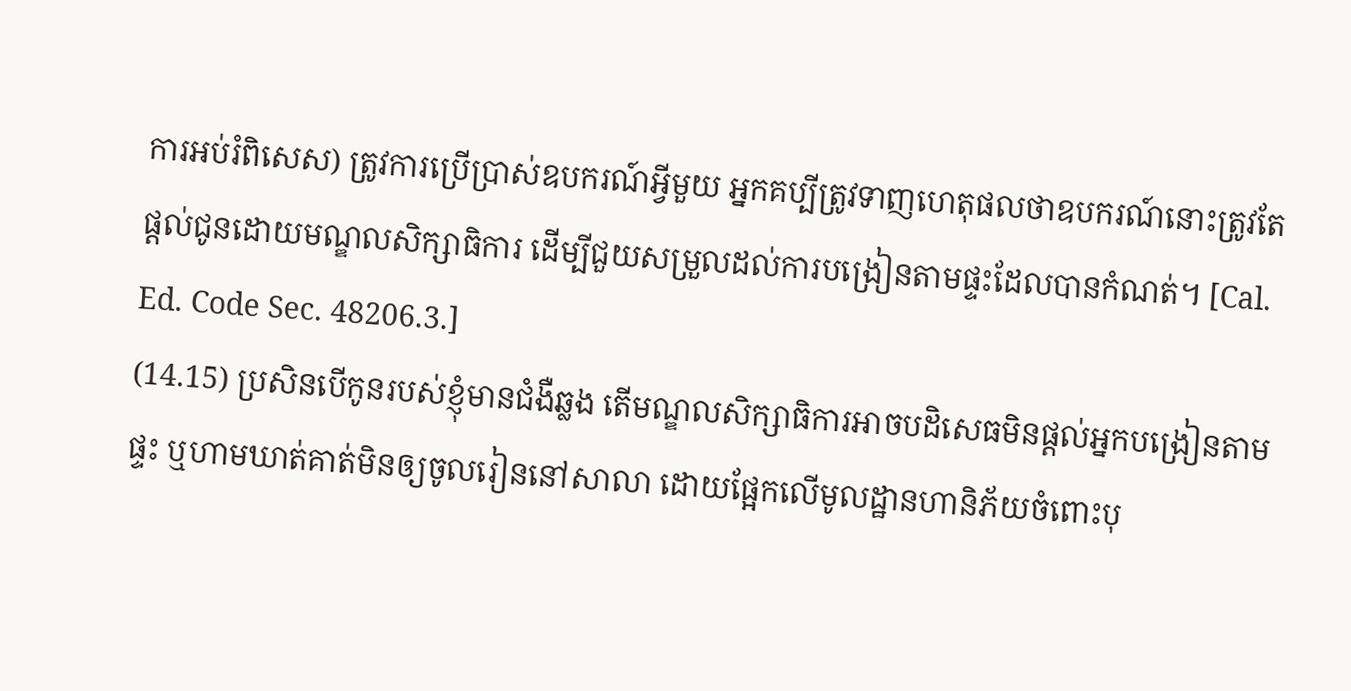ការអប់រំពិសេស) ត្រូវការប្រើប្រាស់ឧបករណ៍អ្វីមួយ អ្នកគប្បីត្រូវទាញហេតុផលថាឧបករណ៍នោះត្រូវតែផ្តល់ជូនដោយមណ្ឌលសិក្សាធិការ ដើម្បីជួយសម្រួលដល់ការបង្រៀនតាមផ្ទះដែលបានកំណត់។ [Cal. Ed. Code Sec. 48206.3.]
(14.15) ប្រសិនបើកូនរបស់ខ្ញុំមានជំងឺឆ្លង តើមណ្ឌលសិក្សាធិការអាចបដិសេធមិនផ្តល់អ្នកបង្រៀនតាមផ្ទះ ឬហាមឃាត់គាត់មិនឲ្យចូលរៀននៅសាលា ដោយផ្អែកលើមូលដ្ឋានហានិភ័យចំពោះបុ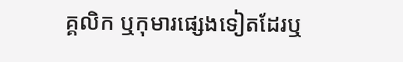គ្គលិក ឬកុមារផ្សេងទៀតដែរឬ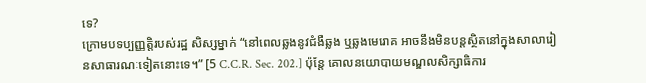ទេ?
ក្រោមបទប្បញ្ញត្តិរបស់រដ្ឋ សិស្សម្នាក់ “នៅពេលឆ្លងនូវជំងឺឆ្លង ឬឆ្លងមេរោគ អាចនឹងមិនបន្តសិ្ថតនៅក្នុងសាលារៀនសាធារណៈទៀតនោះទេ។” [5 C.C.R. Sec. 202.] ប៉ុន្តែ គោលនយោបាយមណ្ឌលសិក្សាធិការ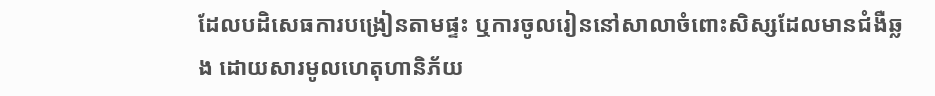ដែលបដិសេធការបង្រៀនតាមផ្ទះ ឬការចូលរៀននៅសាលាចំពោះសិស្សដែលមានជំងឺឆ្លង ដោយសារមូលហេតុហានិភ័យ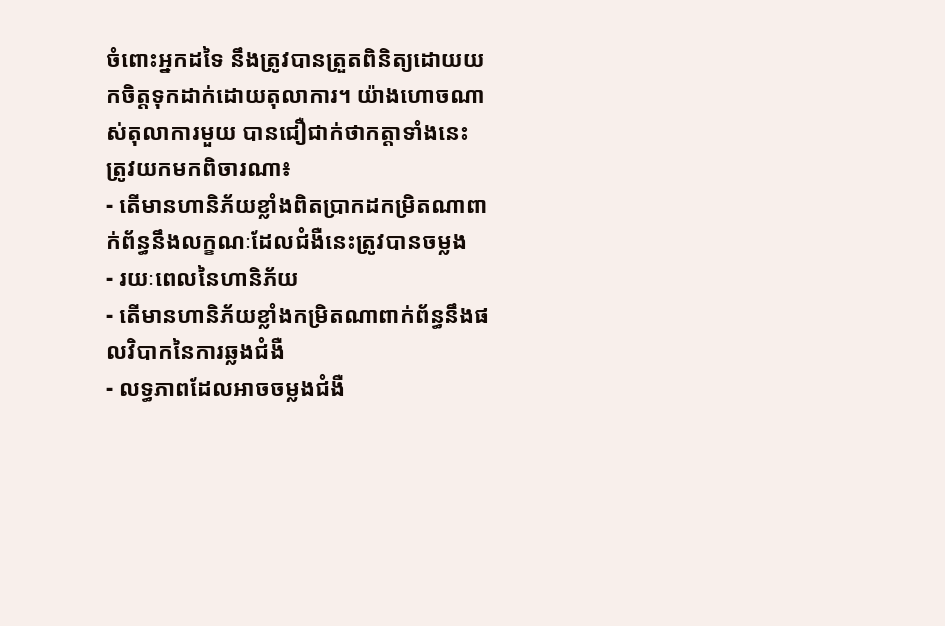ចំពោះអ្នកដទៃ នឹងត្រូវបានត្រួតពិនិត្យដោយយកចិត្តទុកដាក់ដោយតុលាការ។ យ៉ាងហោចណាស់តុលាការមួយ បានជឿជាក់ថាកត្តាទាំងនេះ ត្រូវយកមកពិចារណា៖
- តើមានហានិភ័យខ្លាំងពិតប្រាកដកម្រិតណាពាក់ព័ន្ធនឹងលក្ខណៈដែលជំងឺនេះត្រូវបានចម្លង
- រយៈពេលនៃហានិភ័យ
- តើមានហានិភ័យខ្លាំងកម្រិតណាពាក់ព័ន្ធនឹងផលវិបាកនៃការឆ្លងជំងឺ
- លទ្ធភាពដែលអាចចម្លងជំងឺ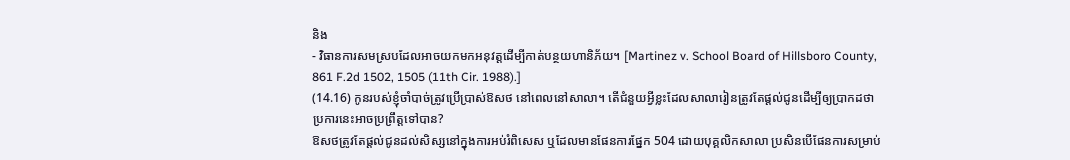និង
- វិធានការសមស្របដែលអាចយកមកអនុវត្តដើម្បីកាត់បន្ថយហានិភ័យ។ [Martinez v. School Board of Hillsboro County, 861 F.2d 1502, 1505 (11th Cir. 1988).]
(14.16) កូនរបស់ខ្ញុំចាំបាច់ត្រូវប្រើប្រាស់ឱសថ នៅពេលនៅសាលា។ តើជំនួយអ្វីខ្លះដែលសាលារៀនត្រូវតែផ្តល់ជូនដើម្បីឲ្យប្រាកដថាប្រការនេះអាចប្រព្រឹត្តទៅបាន?
ឱសថត្រូវតែផ្តល់ជូនដល់សិស្សនៅក្នុងការអប់រំពិសេស ឬដែលមានផែនការផ្នែក 504 ដោយបុគ្គលិកសាលា ប្រសិនបើផែនការសម្រាប់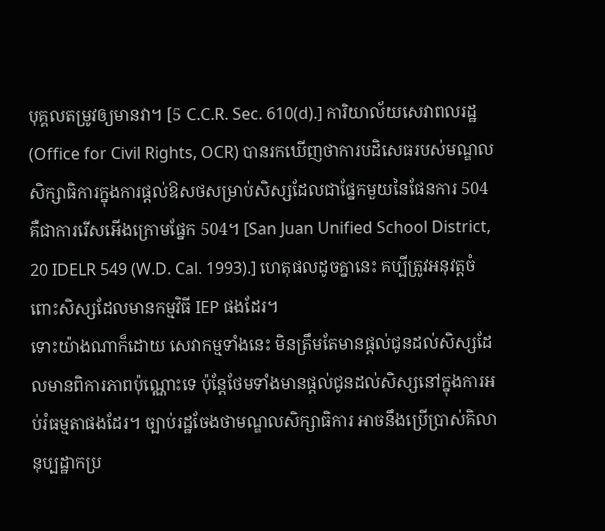បុគ្គលតម្រូវឲ្យមានវា។ [5 C.C.R. Sec. 610(d).] ការិយាល័យសេវាពលរដ្ឋ (Office for Civil Rights, OCR) បានរកឃើញថាការបដិសេធរបស់មណ្ឌលសិក្សាធិការក្នុងការផ្តល់ឱសថសម្រាប់សិស្សដែលជាផ្នែកមួយនៃផែនការ 504 គឺជាការរើសអើងក្រោមផ្នែក 504។ [San Juan Unified School District, 20 IDELR 549 (W.D. Cal. 1993).] ហេតុផលដូចគ្នានេះ គប្បីត្រូវអនុវត្តចំពោះសិស្សដែលមានកម្មវិធី IEP ផងដែរ។
ទោះយ៉ាងណាក៏ដោយ សេវាកម្មទាំងនេះ មិនត្រឹមតែមានផ្តល់ជូនដល់សិស្សដែលមានពិការភាពប៉ុណ្ណោះទេ ប៉ុន្តែថែមទាំងមានផ្តល់ជូនដល់សិស្សនៅក្នុងការអប់រំធម្មតាផងដែរ។ ច្បាប់រដ្ឋចែងថាមណ្ឌលសិក្សាធិការ អាចនឹងប្រើប្រាស់គិលានុប្បដ្ឋាកប្រ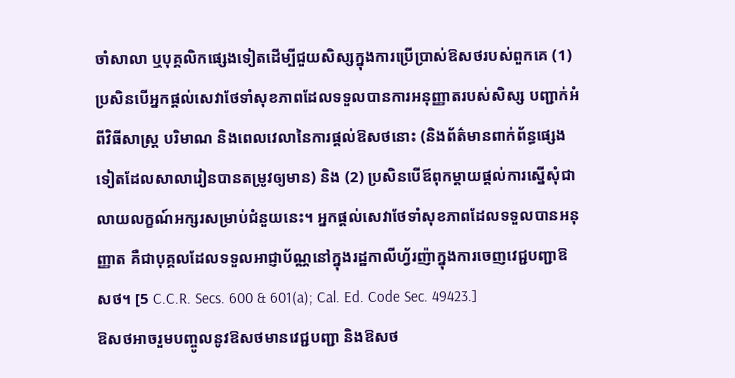ចាំសាលា ឬបុគ្គលិកផ្សេងទៀតដើម្បីជួយសិស្សក្នុងការប្រើប្រាស់ឱសថរបស់ពួកគេ (1) ប្រសិនបើអ្នកផ្តល់សេវាថែទាំសុខភាពដែលទទួលបានការអនុញ្ញាតរបស់សិស្ស បញ្ជាក់អំពីវិធីសាស្ត្រ បរិមាណ និងពេលវេលានៃការផ្តល់ឱសថនោះ (និងព័ត៌មានពាក់ព័ន្ធផ្សេងទៀតដែលសាលារៀនបានតម្រូវឲ្យមាន) និង (2) ប្រសិនបើឪពុកម្តាយផ្តល់ការស្នើសុំជាលាយលក្ខណ៍អក្សរសម្រាប់ជំនួយនេះ។ អ្នកផ្តល់សេវាថែទាំសុខភាពដែលទទួលបានអនុញ្ញាត គឺជាបុគ្គលដែលទទួលអាជ្ញាប័ណ្ណនៅក្នុងរដ្ឋកាលីហ្វ័រញ៉ាក្នុងការចេញវេជ្ជបញ្ជាឱសថ។ [5 C.C.R. Secs. 600 & 601(a); Cal. Ed. Code Sec. 49423.]
ឱសថអាចរួមបញ្ចូលនូវឱសថមានវេជ្ជបញ្ជា និងឱសថ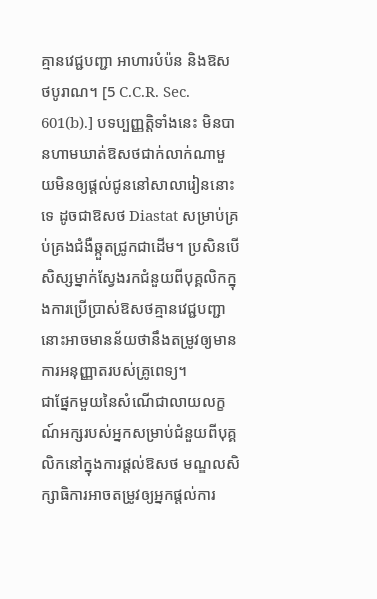គ្មានវេជ្ជបញ្ជា អាហារបំប៉ន និងឱសថបូរាណ។ [5 C.C.R. Sec. 601(b).] បទប្បញ្ញត្តិទាំងនេះ មិនបានហាមឃាត់ឱសថជាក់លាក់ណាមួយមិនឲ្យផ្តល់ជូននៅសាលារៀននោះទេ ដូចជាឱសថ Diastat សម្រាប់គ្រប់គ្រងជំងឺឆ្កួតជ្រូកជាដើម។ ប្រសិនបើសិស្សម្នាក់ស្វែងរកជំនួយពីបុគ្គលិកក្នុងការប្រើប្រាស់ឱសថគ្មានវេជ្ជបញ្ជា នោះអាចមានន័យថានឹងតម្រូវឲ្យមានការអនុញ្ញាតរបស់គ្រូពេទ្យ។
ជាផ្នែកមួយនៃសំណើជាលាយលក្ខណ៍អក្សរបស់អ្នកសម្រាប់ជំនួយពីបុគ្គលិកនៅក្នុងការផ្តល់ឱសថ មណ្ឌលសិក្សាធិការអាចតម្រូវឲ្យអ្នកផ្តល់ការ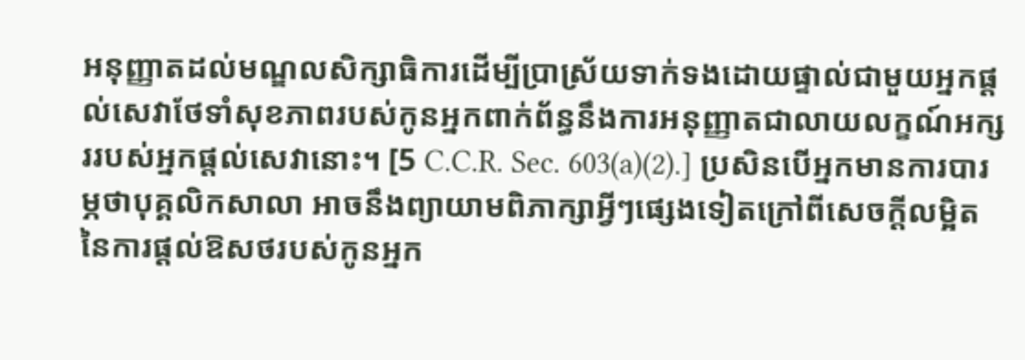អនុញ្ញាតដល់មណ្ឌលសិក្សាធិការដើម្បីប្រាស្រ័យទាក់ទងដោយផ្ទាល់ជាមួយអ្នកផ្តល់សេវាថែទាំសុខភាពរបស់កូនអ្នកពាក់ព័ន្ធនឹងការអនុញ្ញាតជាលាយលក្ខណ៍អក្សររបស់អ្នកផ្តល់សេវានោះ។ [5 C.C.R. Sec. 603(a)(2).] ប្រសិនបើអ្នកមានការបារម្ភថាបុគ្គលិកសាលា អាចនឹងព្យាយាមពិភាក្សាអ្វីៗផ្សេងទៀតក្រៅពីសេចក្តីលម្អិតនៃការផ្តល់ឱសថរបស់កូនអ្នក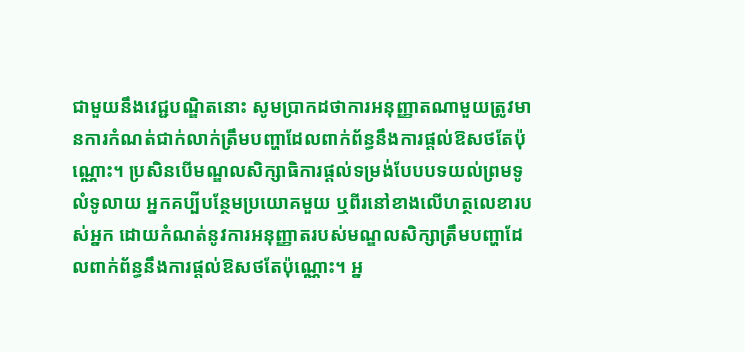ជាមួយនឹងវេជ្ជបណ្ឌិតនោះ សូមប្រាកដថាការអនុញ្ញាតណាមួយត្រូវមានការកំណត់ជាក់លាក់ត្រឹមបញ្ហាដែលពាក់ព័ន្ធនឹងការផ្តល់ឱសថតែប៉ុណ្ណោះ។ ប្រសិនបើមណ្ឌលសិក្សាធិការផ្តល់ទម្រង់បែបបទយល់ព្រមទូលំទូលាយ អ្នកគប្បីបន្ថែមប្រយោគមួយ ឬពីរនៅខាងលើហត្ថលេខារបស់អ្នក ដោយកំណត់នូវការអនុញ្ញាតរបស់មណ្ឌលសិក្សាត្រឹមបញ្ហាដែលពាក់ព័ន្ធនឹងការផ្តល់ឱសថតែប៉ុណ្ណោះ។ អ្ន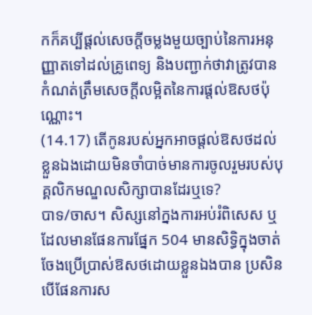កក៏គប្បីផ្តល់សេចក្តីចម្លងមួយច្បាប់នៃការអនុញ្ញាតទៅដល់គ្រូពេទ្យ និងបញ្ជាក់ថាវាត្រូវបានកំណត់ត្រឹមសេចក្តីលម្អិតនៃការផ្តល់ឱសថប៉ុណ្ណោះ។
(14.17) តើកូនរបស់អ្នកអាចផ្តល់ឱសថដល់ខ្លួនឯងដោយមិនចាំបាច់មានការចូលរួមរបស់បុគ្គលិកមណ្ឌលសិក្សាបានដែរឬទេ?
បាទ/ចាស។ សិស្សនៅក្នងការអប់រំពិសេស ឬដែលមានផែនការផ្នែក 504 មានសិទ្ធិក្នុងចាត់ចែងប្រើប្រាស់ឱសថដោយខ្លួនឯងបាន ប្រសិនបើផែនការស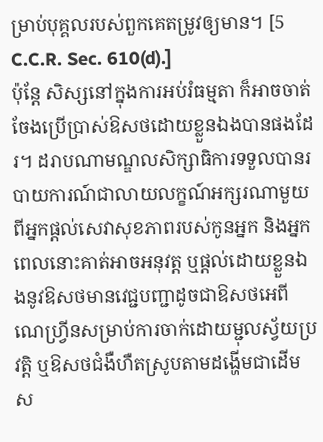ម្រាប់បុគ្គលរបស់ពួកគេតម្រូវឲ្យមាន។ [5 C.C.R. Sec. 610(d).]
ប៉ុន្តែ សិស្សនៅក្នុងការអប់រំធម្មតា ក៏អាចចាត់ចែងប្រើប្រាស់ឱសថដោយខ្លួនឯងបានផងដែរ។ ដរាបណាមណ្ឌលសិក្សាធិការទទួលបានរបាយការណ៍ជាលាយលក្ខណ៍អក្សរណាមួយពីអ្នកផ្តល់សេវាសុខភាពរបស់កូនអ្នក និងអ្នក ពេលនោះគាត់អាចអនុវត្ត ឬផ្តល់ដោយខ្លួនឯងនូវឱសថមានវេជ្ជបញ្ជាដូចជាឱសថអេពីណេហ្វ្រីនសម្រាប់ការចាក់ដោយម្ជុលស្វ័យប្រវត្តិ ឬឱសថជំងឺហឺតស្រូបតាមដង្ហើមជាដើម ស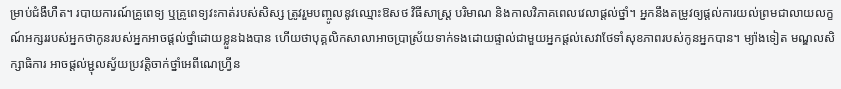ម្រាប់ជំងឺហឺត។ របាយការណ៍គ្រូពេទ្យ ឬគ្រូពេទ្យវះកាត់របស់សិស្ស ត្រូវរួមបញ្ចូលនូវឈ្មោះឱសថ វិធីសាស្ត្រ បរិមាណ និងកាលវិភាគពេលវេលាផ្តល់ថ្នាំ។ អ្នកនឹងតម្រូវឲ្យផ្តល់ការយល់ព្រមជាលាយលក្ខណ៍អក្សររបស់អ្នកថាកូនរបស់អ្នកអាចផ្តល់ថ្នាំដោយខ្លួនឯងបាន ហើយថាបុគ្គលិកសាលាអាចប្រាស្រ័យទាក់ទងដោយផ្ទាល់ជាមួយអ្នកផ្តល់សេវាថែទាំសុខភាពរបស់កូនអ្នកបាន។ ម្យ៉ាងទៀត មណ្ឌលសិក្សាធិការ អាចផ្តល់ម្ជុលស្វ័យប្រវត្តិចាក់ថ្នាំអេពីណេហ្វ្រីន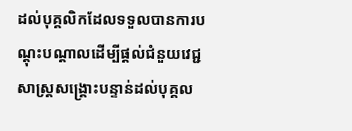ដល់បុគ្គលិកដែលទទួលបានការបណ្តុះបណ្តាលដើម្បីផ្តល់ជំនួយវេជ្ជសាស្ត្រសង្រ្គោះបន្ទាន់ដល់បុគ្គល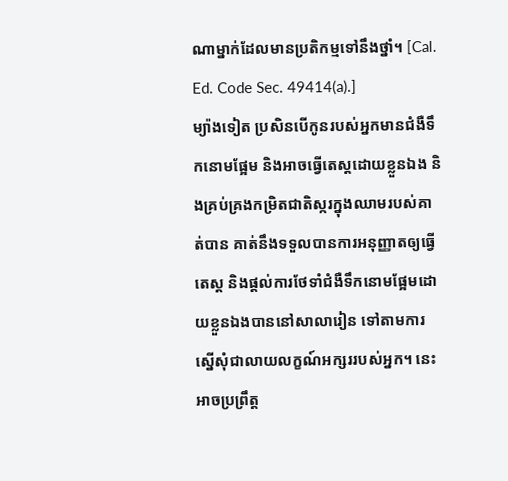ណាម្នាក់ដែលមានប្រតិកម្មទៅនឹងថ្នាំ។ [Cal. Ed. Code Sec. 49414(a).]
ម្យ៉ាងទៀត ប្រសិនបើកូនរបស់អ្នកមានជំងឺទឹកនោមផ្អែម និងអាចធ្វើតេស្តដោយខ្លួនឯង និងគ្រប់គ្រងកម្រិតជាតិស្ករក្នុងឈាមរបស់គាត់បាន គាត់នឹងទទួលបានការអនុញ្ញាតឲ្យធ្វើតេស្ត និងផ្តល់ការថែទាំជំងឺទឹកនោមផ្អែមដោយខ្លួនឯងបាននៅសាលារៀន ទៅតាមការស្នើសុំជាលាយលក្ខណ៍អក្សររបស់អ្នក។ នេះអាចប្រព្រឹត្ត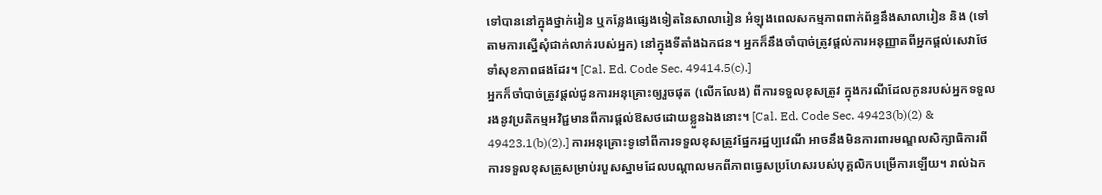ទៅបាននៅក្នុងថ្នាក់រៀន ឬកន្លែងផ្សេងទៀតនៃសាលារៀន អំឡុងពេលសកម្មភាពពាក់ព័ន្ធនឹងសាលារៀន និង (ទៅតាមការស្នើសុំជាក់លាក់របស់អ្នក) នៅក្នុងទីតាំងឯកជន។ អ្នកក៏នឹងចាំបាច់ត្រូវផ្តល់ការអនុញ្ញាតពីអ្នកផ្តល់សេវាថែទាំសុខភាពផងដែរ។ [Cal. Ed. Code Sec. 49414.5(c).]
អ្នកក៏ចាំបាច់ត្រូវផ្តល់ជូនការអនុគ្រោះឲ្យរួចផុត (លើកលែង) ពីការទទួលខុសត្រូវ ក្នុងករណីដែលកូនរបស់អ្នកទទួលរងនូវប្រតិកម្មអវិជ្ជមានពីការផ្តល់ឱសថដោយខ្លួនឯងនោះ។ [Cal. Ed. Code Sec. 49423(b)(2) & 49423.1(b)(2).] ការអនុគ្រោះទូទៅពីការទទួលខុសត្រូវផ្នែករដ្ឋប្បវេណី អាចនឹងមិនការពារមណ្ឌលសិក្សាធិការពីការទទួលខុសត្រូសម្រាប់របួសស្នាមដែលបណ្តាលមកពីភាពធ្វេសប្រហែសរបស់បុគ្គលិកបម្រើការឡើយ។ រាល់ឯក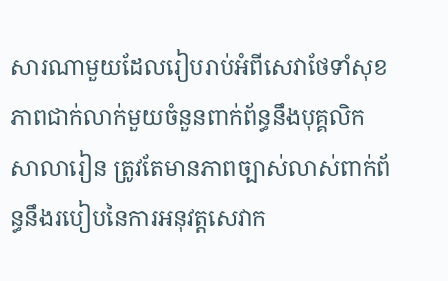សារណាមួយដែលរៀបរាប់អំពីសេវាថែទាំសុខភាពជាក់លាក់មួយចំនួនពាក់ព័ន្ធនឹងបុគ្គលិកសាលារៀន ត្រូវតែមានភាពច្បាស់លាស់ពាក់ព័ន្ធនឹងរបៀបនៃការអនុវត្តសេវាក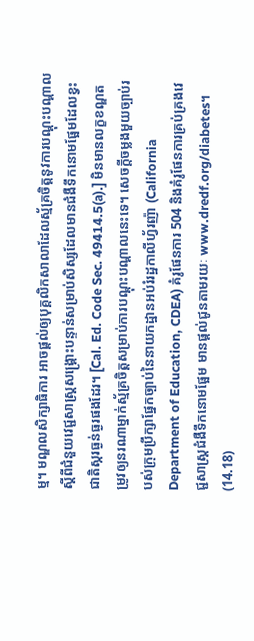ម្ម។ មណ្ឌលសិក្សាធិការ អាចផ្តល់ឲ្យបុគ្គលិកសាលាដែលស្ម័គ្រចិត្តនូវការបណ្តុះបណ្តាលស្តីពីជំនួយវេជ្ជសាស្ត្រសង្គ្រោះបន្ទាន់សម្រាប់សិស្សដែលមានជំងឺទឹកនោមផ្អែមដែលខ្វះជាតិស្ករធ្ងន់ធ្ងរផងដែរ។ [Cal. Ed. Code Sec. 49414.5(a).] មិនមានលក្ខខណ្ឌតម្រូវឲ្យនរណាម្នាក់ស្ម័គ្រចិត្តសម្រាប់ការបណ្តុះបណ្តាលនេះទេ។ សេចក្តីចម្លងមួយច្បាប់របស់ក្រុមប្រឹក្សាផ្នែកច្បាប់នៃនាយកដ្ឋានអប់រំរដ្ឋកាលីហ្វ័រញ៉ា (California Department of Education, CDEA) គំរូផែនការ 504 និងគំរូផែនការគ្រប់គ្រងវេជ្ជសាស្ត្រជំងឺទឹកនោមផ្អែម មានផ្តល់ជូនតាមរយៈ www.dredf.org/diabetes។
(14.18)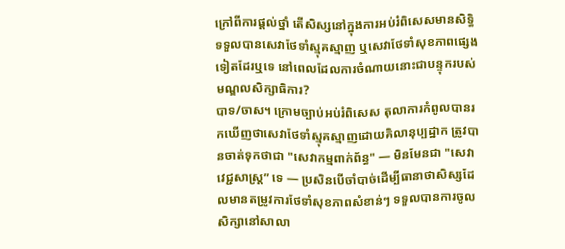ក្រៅពីការផ្តល់ថ្នាំ តើសិស្សនៅក្នុងការអប់រំពិសេសមានសិទ្ធិទទួលបានសេវាថែទាំស្មុគស្មាញ ឬសេវាថែទាំសុខភាពផ្សេងទៀតដែរឬទេ នៅពេលដែលការចំណាយនោះជាបន្ទុករបស់មណ្ឌលសិក្សាធិការ?
បាទ/ចាស។ ក្រោមច្បាប់អប់រំពិសេស តុលាការកំពូលបានរកឃើញថាសេវាថែទាំស្មុគស្មាញដោយគិលានុប្បដ្ឋាក ត្រូវបានចាត់ទុកថាជា "សេវាកម្មពាក់ព័ន្ធ" — មិនមែនជា "សេវាវេជ្ជសាស្ត្រ” ទេ — ប្រសិនបើចាំបាច់ដើម្បីធានាថាសិស្សដែលមានតម្រូវការថែទាំសុខភាពសំខាន់ៗ ទទួលបានការចូលសិក្សានៅសាលា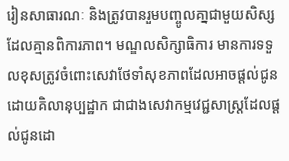រៀនសាធារណៈ និងត្រូវបានរួមបញ្ចូលគា្នជាមួយសិស្សដែលគ្មានពិការភាព។ មណ្ឌលសិក្សាធិការ មានការទទួលខុសត្រូវចំពោះសេវាថែទាំសុខភាពដែលអាចផ្តល់ជូនដោយគិលានុប្បដ្ឋាក ជាជាងសេវាកម្មវេជ្ជសាស្ត្រដែលផ្តល់ជូនដោ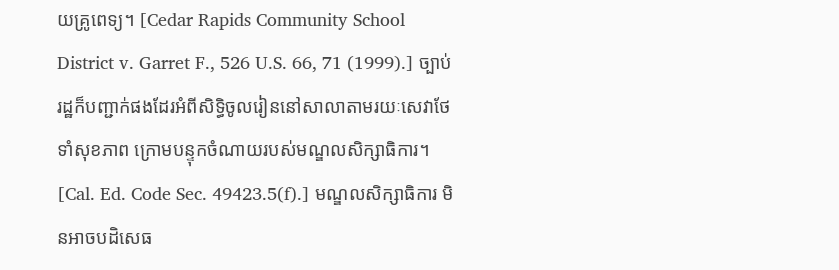យគ្រូពេទ្យ។ [Cedar Rapids Community School District v. Garret F., 526 U.S. 66, 71 (1999).] ច្បាប់រដ្ឋក៏បញ្ជាក់ផងដែរអំពីសិទ្ធិចូលរៀននៅសាលាតាមរយៈសេវាថែទាំសុខភាព ក្រោមបន្ទុកចំណាយរបស់មណ្ឌលសិក្សាធិការ។ [Cal. Ed. Code Sec. 49423.5(f).] មណ្ឌលសិក្សាធិការ មិនអាចបដិសេធ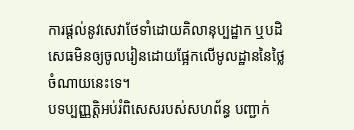ការផ្តល់នូវសេវាថែទាំដោយគិលានុប្បដ្ឋាក ឬបដិសេធមិនឲ្យចូលរៀនដោយផ្អែកលើមូលដ្ឋាននៃថ្លៃចំណាយនេះទេ។
បទប្បញ្ញត្តិអប់រំពិសេសរបស់សហព័ន្ធ បញ្ជាក់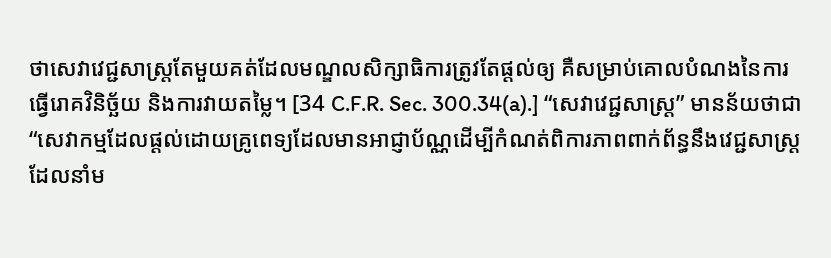ថាសេវាវេជ្ជសាស្ត្រតែមួយគត់ដែលមណ្ឌលសិក្សាធិការត្រូវតែផ្តល់ឲ្យ គឺសម្រាប់គោលបំណងនៃការធ្វើរោគវិនិច្ឆ័យ និងការវាយតម្លៃ។ [34 C.F.R. Sec. 300.34(a).] “សេវាវេជ្ជសាស្ត្រ” មានន័យថាជា “សេវាកម្មដែលផ្តល់ដោយគ្រូពេទ្យដែលមានអាជ្ញាប័ណ្ណដើម្បីកំណត់ពិការភាពពាក់ព័ន្ធនឹងវេជ្ជសាស្ត្រដែលនាំម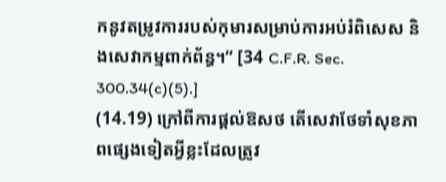កនូវតម្រូវការរបស់កុមារសម្រាប់ការអប់រំពិសេស និងសេវាកម្មពាក់ព័ន្ធ។” [34 C.F.R. Sec. 300.34(c)(5).]
(14.19) ក្រៅពីការផ្តល់ឱសថ តើសេវាថែទាំសុខភាពផ្សេងទៀតអ្វីខ្លះដែលត្រូវ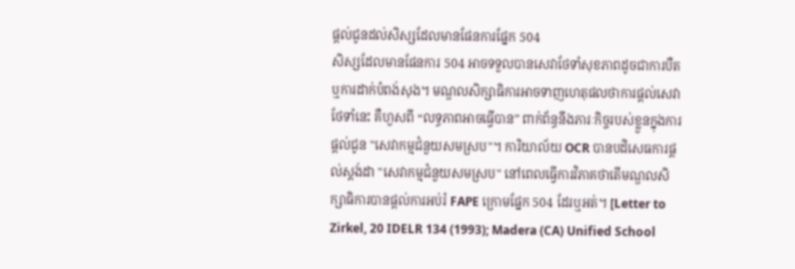ផ្តល់ជូនដល់សិស្សដែលមានផែនការផ្នែក 504
សិស្សដែលមានផែនការ 504 អាចទទួលបានសេវាថែទាំសុខភាពដូចជាការបឺត ឬការដាក់បំពង់សុង។ មណ្ឌលសិក្សាធិការអាចទាញហេតុផលថាការផ្តល់សេវាថែទាំនេះ គឺហួសពី “លទ្ធភាពអាចធ្វើបាន” ពាក់ព័ន្ធនឹងភារៈកិច្ចរបស់ខ្លួនក្នុងការផ្តល់ជូន "សេវាកម្មជំនួយសមស្រប"។ ការិយាល័យ OCR បានបដិសេធការផ្តល់ស្តង់ដា "សេវាកម្មជំនួយសមស្រប" នៅពេលធ្វើការវិភាគថាតើមណ្ឌលសិក្សាធិការបានផ្តល់ការអប់រំ FAPE ក្រោមផ្នែក 504 ដែរឬអត់។ [Letter to Zirkel, 20 IDELR 134 (1993); Madera (CA) Unified School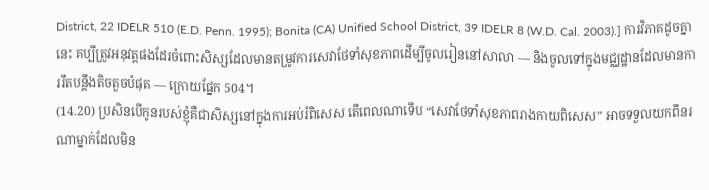District, 22 IDELR 510 (E.D. Penn. 1995); Bonita (CA) Unified School District, 39 IDELR 8 (W.D. Cal. 2003).] ការវិភាគដូចគ្នានេះ គប្បីត្រូវអនុវត្តផងដែរចំពោះសិស្សដែលមានតម្រូវការសេវាថែទាំសុខភាពដើម្បីចូលរៀននៅសាលា — និងចូលទៅក្នុងមជ្ឈដ្ឋានដែលមានការរឹតបន្តឹងតិចតួចបំផុត — ក្រោយផ្នែក 504។
(14.20) ប្រសិនបើកូនរបស់ខ្ញុំគឺជាសិស្សនៅក្នុងការអប់រំពិសេស តើពេលណាទើប “សេវាថែទាំសុខភាពរាងកាយពិសេស” អាចទទួលយកពីនរណាម្នាក់ដែលមិន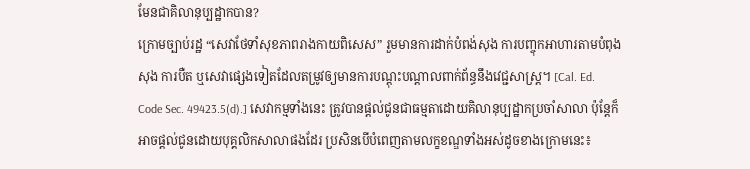មែនជាគិលានុប្បដ្ឋាកបាន?
ក្រោមច្បាប់រដ្ឋ “សេវាថែទាំសុខភាពរាងកាយពិសេស” រួមមានការដាក់បំពង់សុង ការបញ្ចុកអាហារតាមបំពុងសុង ការបឺត ឬសេវាផ្សេងទៀតដែលតម្រូវឲ្យមានការបណ្តុះបណ្តាលពាក់ព័ន្ធនឹងវេជ្ជសាស្ត្រ។ [Cal. Ed. Code Sec. 49423.5(d).] សេវាកម្មទាំងនេះ ត្រូវបានផ្តល់ជូនជាធម្មតាដោយគិលានុប្បដ្ឋាកប្រចាំសាលា ប៉ុន្តែក៏អាចផ្តល់ជូនដោយបុគ្គលិកសាលាផងដែរ ប្រសិនបើបំពេញតាមលក្ខខណ្ឌទាំងអស់ដូចខាងក្រោមនេះ៖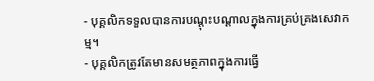- បុគ្គលិកទទួលបានការបណ្តុះបណ្តាលក្នុងការគ្រប់គ្រងសេវាកម្ម។
- បុគ្គលិកត្រូវតែមានសមត្ថភាពក្នុងការធ្វើ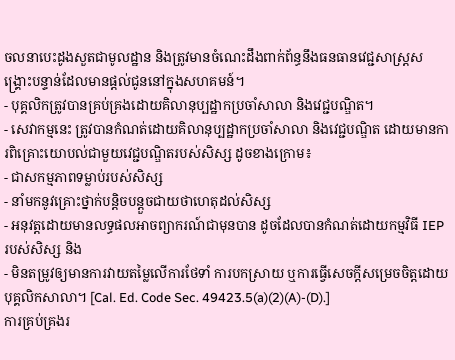ចលនាបេះដូងសួតជាមូលដ្ឋាន និងត្រូវមានចំណេះដឹងពាក់ព័ន្ធនឹងធនធានវេជ្ជសាស្ត្រសង្គ្រោះបន្ទាន់ដែលមានផ្តល់ជូននៅក្នុងសហគមន៍។
- បុគ្គលិកត្រូវបានគ្រប់គ្រងដោយគិលានុប្បដ្ឋាកប្រចាំសាលា និងវេជ្ជបណ្ឌិត។
- សេវាកម្មនេះ ត្រូវបានកំណត់ដោយគិលានុប្បដ្ឋាកប្រចាំសាលា និងវេជ្ជបណ្ឌិត ដោយមានការពិគ្រោះយោបល់ជាមួយវេជ្ជបណ្ឌិតរបស់សិស្ស ដូចខាងក្រោម៖
- ជាសកម្មភាពទម្លាប់របស់សិស្ស
- នាំមកនូវគ្រោះថ្នាក់បន្តិចបន្តួចជាយថាហេតុដល់សិស្ស
- អនុវត្តដោយមានលទ្ធផលអាចព្យាករណ៍ជាមុនបាន ដូចដែលបានកំណត់ដោយកម្មវិធី IEP របស់សិស្ស និង
- មិនតម្រូវឲ្យមានការវាយតម្លៃលើការថែទាំ ការបកស្រាយ ឬការធ្វើសេចក្តីសម្រេចចិត្តដោយបុគ្គលិកសាលា។ [Cal. Ed. Code Sec. 49423.5(a)(2)(A)-(D).]
ការគ្រប់គ្រងរ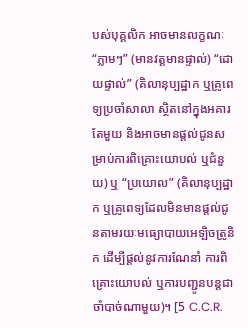បស់បុគ្គលិក អាចមានលក្ខណៈ “ភ្លាមៗ” (មានវត្តមានផ្ទាល់) “ដោយផ្ទាល់” (គិលានុប្បដ្ឋាក ឬគ្រូពេទ្យប្រចាំសាលា ស្ថិតនៅក្នុងអគារតែមួយ និងអាចមានផ្តល់ជូនសម្រាប់ការពិគ្រោះយោបល់ ឬជំនួយ) ឬ “ប្រយោល” (គិលានុប្បដ្ឋាក ឬគ្រូពេទ្យដែលមិនមានផ្តល់ជូនតាមរយៈមធ្យោបាយអេឡិចត្រូនិក ដើម្បីផ្តល់នូវការណែនាំ ការពិគ្រោះយោបល់ ឬការបញ្ជូនបន្តជាចាំបាច់ណាមួយ)។ [5 C.C.R.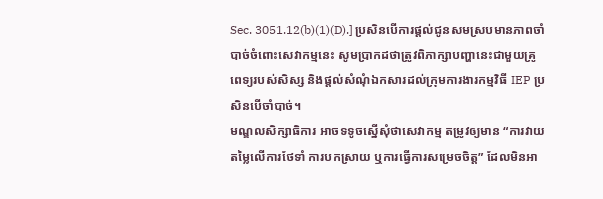Sec. 3051.12(b)(1)(D).] ប្រសិនបើការផ្តល់ជូនសមស្របមានភាពចាំបាច់ចំពោះសេវាកម្មនេះ សូមប្រាកដថាត្រូវពិភាក្សាបញ្ហានេះជាមួយគ្រូពេទ្យរបស់សិស្ស និងផ្តល់សំណុំឯកសារដល់ក្រុមការងារកម្មវិធី IEP ប្រសិនបើចាំបាច់។
មណ្ឌលសិក្សាធិការ អាចទទូចស្នើសុំថាសេវាកម្ម តម្រូវឲ្យមាន “ការវាយតម្លៃលើការថែទាំ ការបកស្រាយ ឬការធ្វើការសម្រេចចិត្ត” ដែលមិនអា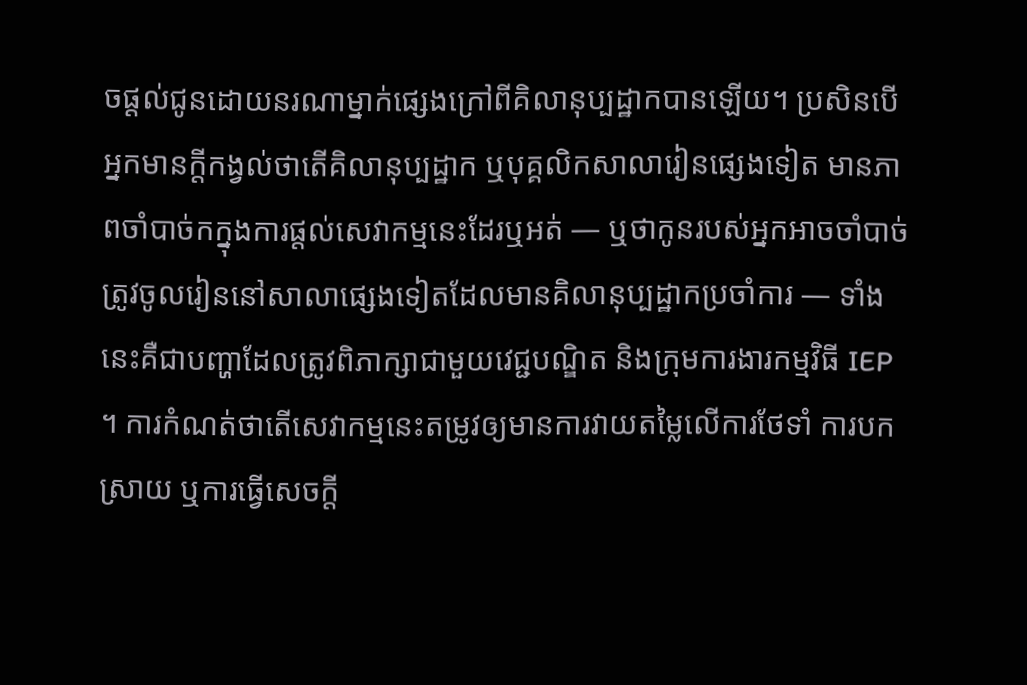ចផ្តល់ជូនដោយនរណាម្នាក់ផ្សេងក្រៅពីគិលានុប្បដ្ឋាកបានឡើយ។ ប្រសិនបើអ្នកមានក្តីកង្វល់ថាតើគិលានុប្បដ្ឋាក ឬបុគ្គលិកសាលារៀនផ្សេងទៀត មានភាពចាំបាច់កក្នុងការផ្តល់សេវាកម្មនេះដែរឬអត់ — ឬថាកូនរបស់អ្នកអាចចាំបាច់ត្រូវចូលរៀននៅសាលាផ្សេងទៀតដែលមានគិលានុប្បដ្ឋាកប្រចាំការ — ទាំងនេះគឺជាបញ្ហាដែលត្រូវពិភាក្សាជាមួយវេជ្ជបណ្ឌិត និងក្រុមការងារកម្មវិធី IEP ។ ការកំណត់ថាតើសេវាកម្មនេះតម្រូវឲ្យមានការវាយតម្លៃលើការថែទាំ ការបកស្រាយ ឬការធ្វើសេចក្តី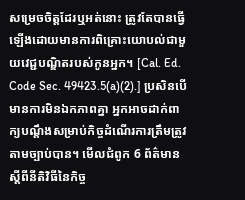សម្រេចចិត្តដែរឬអត់នោះ ត្រូវតែបានធ្វើឡើងដោយមានការពិគ្រោះយោបល់ជាមួយវេជ្ជបណ្ឌិតរបស់កូនអ្នក។ [Cal. Ed. Code Sec. 49423.5(a)(2).] ប្រសិនបើមានការមិនឯកភាពគ្នា អ្នកអាចដាក់ពាក្យបណ្តឹងសម្រាប់កិច្ចដំណើរការត្រឹមត្រូវតាមច្បាប់បាន។ មើលជំពូក 6 ព័ត៌មានស្តីពីនីតិវិធីនៃកិច្ច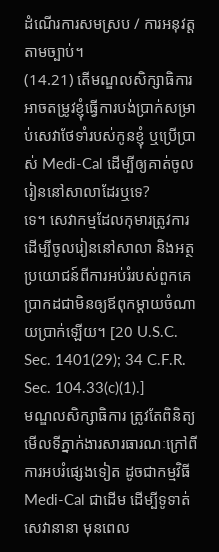ដំណើរការសមស្រប / ការអនុវត្តតាមច្បាប់។
(14.21) តើមណ្ឌលសិក្សាធិការអាចតម្រូវខ្ញុំធ្វើការបង់ប្រាក់សម្រាប់សេវាថែទាំរបស់កូនខ្ញុំ ឬប្រើប្រាស់ Medi-Cal ដើម្បីឲ្យគាត់ចូលរៀននៅសាលាដែរឬទេ?
ទេ។ សេវាកម្មដែលកុមារត្រូវការដើម្បីចូលរៀននៅសាលា និងអត្ថប្រយោជន៍ពីការអប់រំរបស់ពួកគេ ប្រាកដជាមិនឲ្យឪពុកម្តាយចំណាយប្រាក់ឡើយ។ [20 U.S.C. Sec. 1401(29); 34 C.F.R. Sec. 104.33(c)(1).]
មណ្ឌលសិក្សាធិការ ត្រូវតែពិនិត្យមើលទីភ្នាក់ងារសារធារណៈក្រៅពីការអបរំផ្សេងទៀត ដូចជាកម្មវិធី Medi-Cal ជាដើម ដើម្បីទូទាត់សេវានានា មុនពេល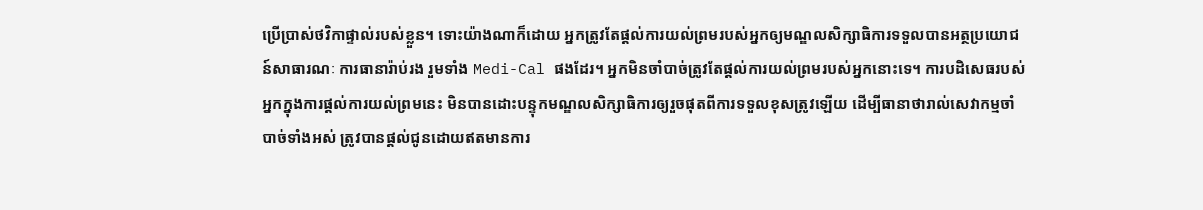ប្រើប្រាស់ថវិកាផ្ទាល់របស់ខ្លួន។ ទោះយ៉ាងណាក៏ដោយ អ្នកត្រូវតែផ្តល់ការយល់ព្រមរបស់អ្នកឲ្យមណ្ឌលសិក្សាធិការទទួលបានអត្ថប្រយោជន៍សាធារណៈ ការធានារ៉ាប់រង រួមទាំង Medi-Cal ផងដែរ។ អ្នកមិនចាំបាច់ត្រូវតែផ្តល់ការយល់ព្រមរបស់អ្នកនោះទេ។ ការបដិសេធរបស់អ្នកក្នុងការផ្តល់ការយល់ព្រមនេះ មិនបានដោះបន្ទុកមណ្ឌលសិក្សាធិការឲ្យរួចផុតពីការទទួលខុសត្រូវឡើយ ដើម្បីធានាថារាល់សេវាកម្មចាំបាច់ទាំងអស់ ត្រូវបានផ្តល់ជូនដោយឥតមានការ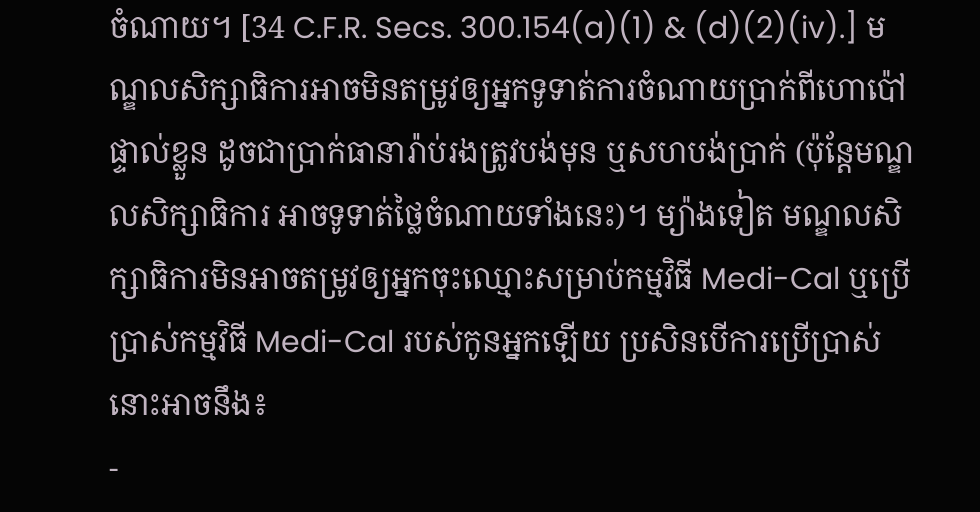ចំណាយ។ [34 C.F.R. Secs. 300.154(a)(1) & (d)(2)(iv).] មណ្ឌលសិក្សាធិការអាចមិនតម្រូវឲ្យអ្នកទូទាត់ការចំណាយប្រាក់ពីហោប៉ៅផ្ទាល់ខ្លួន ដូចជាប្រាក់ធានារ៉ាប់រងត្រូវបង់មុន ឬសហបង់ប្រាក់ (ប៉ុន្តែមណ្ឌលសិក្សាធិការ អាចទូទាត់ថ្លៃចំណាយទាំងនេះ)។ ម្យ៉ាងទៀត មណ្ឌលសិក្សាធិការមិនអាចតម្រូវឲ្យអ្នកចុះឈ្មោះសម្រាប់កម្មវិធី Medi-Cal ឬប្រើប្រាស់កម្មវិធី Medi-Cal របស់កូនអ្នកឡើយ ប្រសិនបើការប្រើប្រាស់នោះអាចនឹង៖
-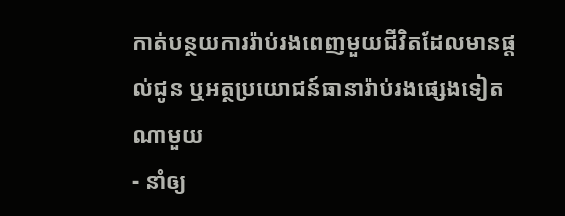កាត់បន្ថយការរ៉ាប់រងពេញមួយជីវិតដែលមានផ្តល់ជូន ឬអត្ថប្រយោជន៍ធានារ៉ាប់រងផ្សេងទៀតណាមួយ
- នាំឲ្យ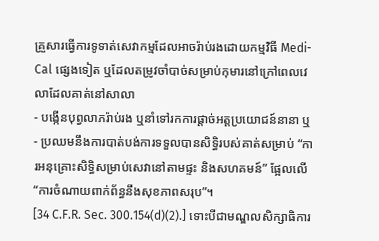គ្រួសារធ្វើការទូទាត់សេវាកម្មដែលអាចរ៉ាប់រងដោយកម្មវិធី Medi-Cal ផ្សេងទៀត ឬដែលតម្រូវចាំបាច់សម្រាប់កុមារនៅក្រៅពេលវេលាដែលគាត់នៅសាលា
- បង្កើនបុព្វលាភរ៉ាប់រង ឬនាំទៅរកការផ្តាច់អត្តប្រយោជន៍នានា ឬ
- ប្រឈមនឹងការបាត់បង់ការទទួលបានសិទ្ធិរបស់គាត់សម្រាប់ “ការអនុគ្រោះសិទ្ធិសម្រាប់សេវានៅតាមផ្ទះ និងសហគមន៍” ផ្អែលលើ “ការចំណាយពាក់ព័ន្ធនឹងសុខភាពសរុប”។
[34 C.F.R. Sec. 300.154(d)(2).] ទោះបីជាមណ្ឌលសិក្សាធិការ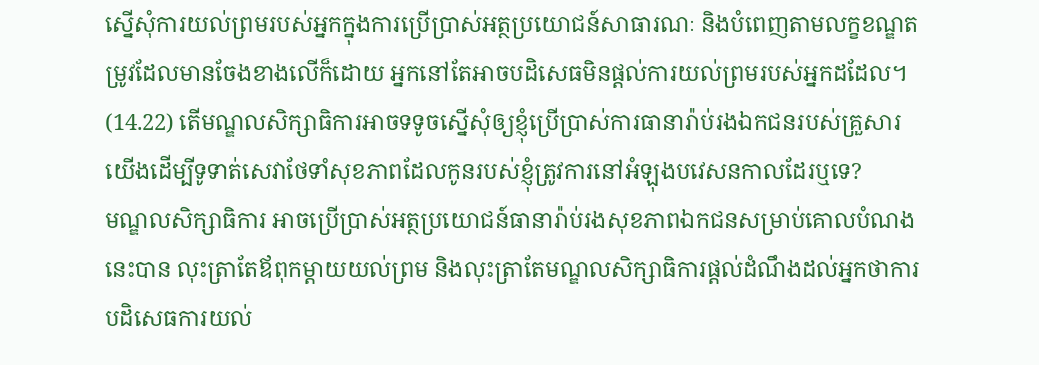ស្នើសុំការយល់ព្រមរបស់អ្នកក្នុងការប្រើប្រាស់អត្ថប្រយោជន៍សាធារណៈ និងបំពេញតាមលក្ខខណ្ឌតម្រូវដែលមានចែងខាងលើក៏ដោយ អ្នកនៅតែអាចបដិសេធមិនផ្តល់ការយល់ព្រមរបស់អ្នកដដែល។
(14.22) តើមណ្ឌលសិក្សាធិការអាចទទូចស្នើសុំឲ្យខ្ញុំប្រើប្រាស់ការធានារ៉ាប់រងឯកជនរបស់គ្រួសារយើងដើម្បីទូទាត់សេវាថែទាំសុខភាពដែលកូនរបស់ខ្ញុំត្រូវការនៅអំឡុងបវេសនកាលដែរឬទេ?
មណ្ឌលសិក្សាធិការ អាចប្រើប្រាស់អត្ថប្រយោជន៍ធានារ៉ាប់រងសុខភាពឯកជនសម្រាប់គោលបំណងនេះបាន លុះត្រាតែឪពុកម្តាយយល់ព្រម និងលុះត្រាតែមណ្ឌលសិក្សាធិការផ្តល់ដំណឹងដល់អ្នកថាការបដិសេធការយល់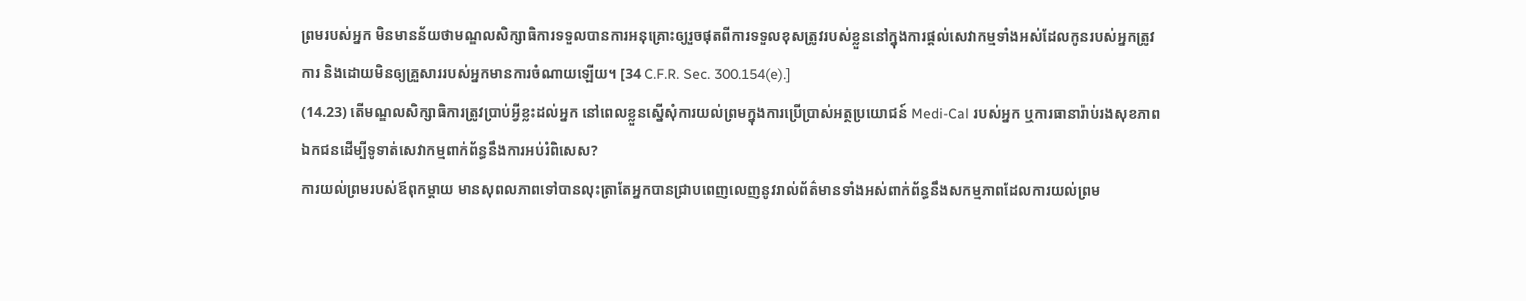ព្រមរបស់អ្នក មិនមានន័យថាមណ្ឌលសិក្សាធិការទទួលបានការអនុគ្រោះឲ្យរួចផុតពីការទទួលខុសត្រូវរបស់ខ្លួននៅក្នុងការផ្តល់សេវាកម្មទាំងអស់ដែលកូនរបស់អ្នកត្រូវការ និងដោយមិនឲ្យគ្រួសាររបស់អ្នកមានការចំណាយឡើយ។ [34 C.F.R. Sec. 300.154(e).]
(14.23) តើមណ្ឌលសិក្សាធិការត្រូវប្រាប់អ្វីខ្លះដល់អ្នក នៅពេលខ្លួនស្នើសុំការយល់ព្រមក្នុងការប្រើប្រាស់អត្ថប្រយោជន៍ Medi-Cal របស់អ្នក ឬការធានារ៉ាប់រងសុខភាពឯកជនដើម្បីទូទាត់សេវាកម្មពាក់ព័ន្ធនឹងការអប់រំពិសេស?
ការយល់ព្រមរបស់ឪពុកម្តាយ មានសុពលភាពទៅបានលុះត្រាតែអ្នកបានជ្រាបពេញលេញនូវរាល់ព័ត៌មានទាំងអស់ពាក់ព័ន្ធនឹងសកម្មភាពដែលការយល់ព្រម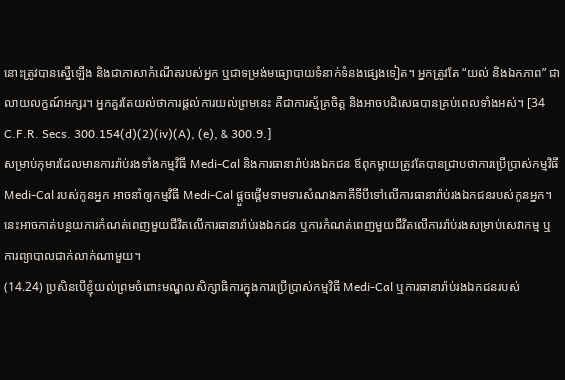នោះត្រូវបានស្នើឡើង និងជាភាសាកំណើតរបស់អ្នក ឬជាទម្រង់មធ្យោបាយទំនាក់ទំនងផ្សេងទៀត។ អ្នកត្រូវតែ “យល់ និងឯកភាព” ជាលាយលក្ខណ៍អក្សរ។ អ្នកគួរតែយល់ថាការផ្តល់ការយល់ព្រមនេះ គឺជាការស្ម័គ្រចិត្ត និងអាចបដិសេធបានគ្រប់ពេលទាំងអស់។ [34 C.F.R. Secs. 300.154(d)(2)(iv)(A), (e), & 300.9.]
សម្រាប់កុមារដែលមានការរ៉ាប់រងទាំងកម្មវិធី Medi-Cal និងការធានារ៉ាប់រងឯកជន ឪពុកម្តាយត្រូវតែបានជ្រាបថាការប្រើប្រាស់កម្មវិធី Medi-Cal របស់កូនអ្នក អាចនាំឲ្យកម្មវិធី Medi-Cal ផ្តួចផ្តើមទាមទារសំណងភាគីទីបីទៅលើការធានារ៉ាប់រងឯកជនរបស់កូនអ្នក។ នេះអាចកាត់បន្ថយការកំណត់ពេញមួយជីវិតលើការធានារ៉ាប់រងឯកជន ឬការកំណត់ពេញមួយជីវិតលើការរ៉ាប់រងសម្រាប់សេវាកម្ម ឬការព្យាបាលជាក់លាក់ណាមួយ។
(14.24) ប្រសិនបើខ្ញុំយល់ព្រមចំពោះមណ្ឌលសិក្សាធិការក្នុងការប្រើប្រាស់កម្មវិធី Medi-Cal ឬការធានារ៉ាប់រងឯកជនរបស់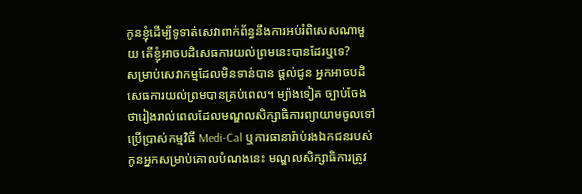កូនខ្ញុំដើម្បីទូទាត់សេវាពាក់ព័ន្ធនឹងការអប់រំពិសេសណាមួយ តើខ្ញុំអាចបដិសេធការយល់ព្រមនេះបានដែរឬទេ?
សម្រាប់សេវាកម្មដែលមិនទាន់បាន ផ្តល់ជូន អ្នកអាចបដិសេធការយល់ព្រមបានគ្រប់ពេល។ ម្យ៉ាងទៀត ច្បាប់ចែងថារៀងរាល់ពេលដែលមណ្ឌលសិក្សាធិការព្យាយាមចូលទៅប្រើប្រាស់កម្មវិធី Medi-Cal ឬការធានារ៉ាប់រងឯកជនរបស់កូនអ្នកសម្រាប់គោលបំណងនេះ មណ្ឌលសិក្សាធិការត្រូវ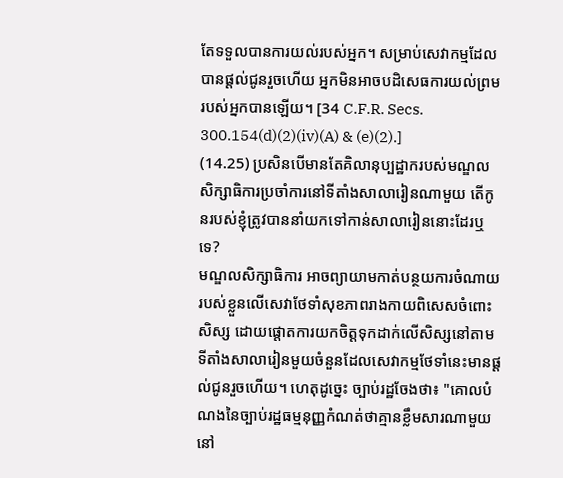តែទទួលបានការយល់របស់អ្នក។ សម្រាប់សេវាកម្មដែលបានផ្តល់ជូនរួចហើយ អ្នកមិនអាចបដិសេធការយល់ព្រមរបស់អ្នកបានឡើយ។ [34 C.F.R. Secs. 300.154(d)(2)(iv)(A) & (e)(2).]
(14.25) ប្រសិនបើមានតែគិលានុប្បដ្ឋាករបស់មណ្ឌលសិក្សាធិការប្រចាំការនៅទីតាំងសាលារៀនណាមួយ តើកូនរបស់ខ្ញុំត្រូវបាននាំយកទៅកាន់សាលារៀននោះដែរឬទេ?
មណ្ឌលសិក្សាធិការ អាចព្យាយាមកាត់បន្ថយការចំណាយរបស់ខ្លួនលើសេវាថែទាំសុខភាពរាងកាយពិសេសចំពោះសិស្ស ដោយផ្តោតការយកចិត្តទុកដាក់លើសិស្សនៅតាមទីតាំងសាលារៀនមួយចំនួនដែលសេវាកម្មថែទាំនេះមានផ្តល់ជូនរួចហើយ។ ហេតុដូច្នេះ ច្បាប់រដ្ឋចែងថា៖ "គោលបំណងនៃច្បាប់រដ្ឋធម្មនុញ្ញកំណត់ថាគ្មានខ្លឹមសារណាមួយនៅ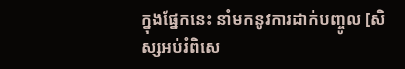ក្នុងផ្នែកនេះ នាំមកនូវការដាក់បញ្ចូល [សិស្សអប់រំពិសេ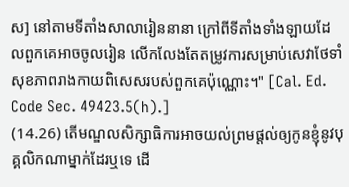ស] នៅតាមទីតាំងសាលារៀននានា ក្រៅពីទីតាំងទាំងឡាយដែលពួកគេអាចចូលរៀន លើកលែងតែតម្រូវការសម្រាប់សេវាថែទាំសុខភាពរាងកាយពិសេសរបស់ពួកគេប៉ុណ្ណោះ។" [Cal. Ed. Code Sec. 49423.5(h).]
(14.26) តើមណ្ឌលសិក្សាធិការអាចយល់ព្រមផ្តល់ឲ្យកូនខ្ញុំនូវបុគ្គលិកណាម្នាក់ដែរឬទេ ដើ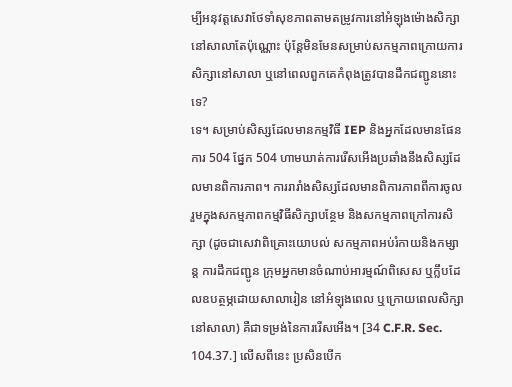ម្បីអនុវត្តសេវាថែទាំសុខភាពតាមតម្រូវការនៅអំឡុងម៉ោងសិក្សានៅសាលាតែប៉ុណ្ណោះ ប៉ុន្តែមិនមែនសម្រាប់សកម្មភាពក្រោយការសិក្សានៅសាលា ឬនៅពេលពួកគេកំពុងត្រូវបានដឹកជញ្ជូននោះទេ?
ទេ។ សម្រាប់សិស្សដែលមានកម្មវិធី IEP និងអ្នកដែលមានផែនការ 504 ផ្នែក 504 ហាមឃាត់ការរើសអើងប្រឆាំងនឹងសិស្សដែលមានពិការភាព។ ការរារាំងសិស្សដែលមានពិការភាពពីការចូលរួមក្នុងសកម្មភាពកម្មវិធីសិក្សាបន្ថែម និងសកម្មភាពក្រៅការសិក្សា (ដូចជាសេវាពិគ្រោះយោបល់ សកម្មភាពអប់រំកាយនិងកម្សាន្ត ការដឹកជញ្ជូន ក្រុមអ្នកមានចំណាប់អារម្មណ៍ពិសេស ឬក្លឹបដែលឧបត្ថម្ភដោយសាលារៀន នៅអំឡុងពេល ឬក្រោយពេលសិក្សានៅសាលា) គឺជាទម្រង់នៃការរើសអើង។ [34 C.F.R. Sec. 104.37.] លើសពីនេះ ប្រសិនបើក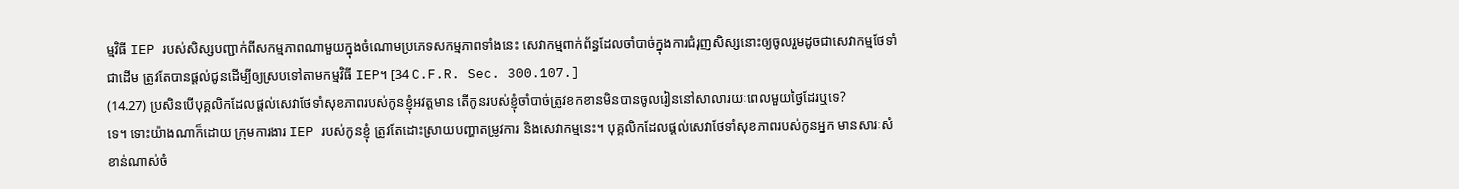ម្មវិធី IEP របស់សិស្សបញ្ជាក់ពីសកម្មភាពណាមួយក្នុងចំណោមប្រភេទសកម្មភាពទាំងនេះ សេវាកម្មពាក់ព័ន្ធដែលចាំបាច់ក្នុងការជំរុញសិស្សនោះឲ្យចូលរួមដូចជាសេវាកម្មថែទាំជាដើម ត្រូវតែបានផ្តល់ជូនដើម្បីឲ្យស្របទៅតាមកម្មវិធី IEP។ [34 C.F.R. Sec. 300.107.]
(14.27) ប្រសិនបើបុគ្គលិកដែលផ្តល់សេវាថែទាំសុខភាពរបស់កូនខ្ញុំអវត្តមាន តើកូនរបស់ខ្ញុំចាំបាច់ត្រូវខកខានមិនបានចូលរៀននៅសាលារយៈពេលមួយថ្ងៃដែរឬទេ?
ទេ។ ទោះយ៉ាងណាក៏ដោយ ក្រុមការងារ IEP របស់កូនខ្ញុំ ត្រូវតែដោះស្រាយបញ្ហាតម្រូវការ និងសេវាកម្មនេះ។ បុគ្គលិកដែលផ្តល់សេវាថែទាំសុខភាពរបស់កូនអ្នក មានសារៈសំខាន់ណាស់ចំ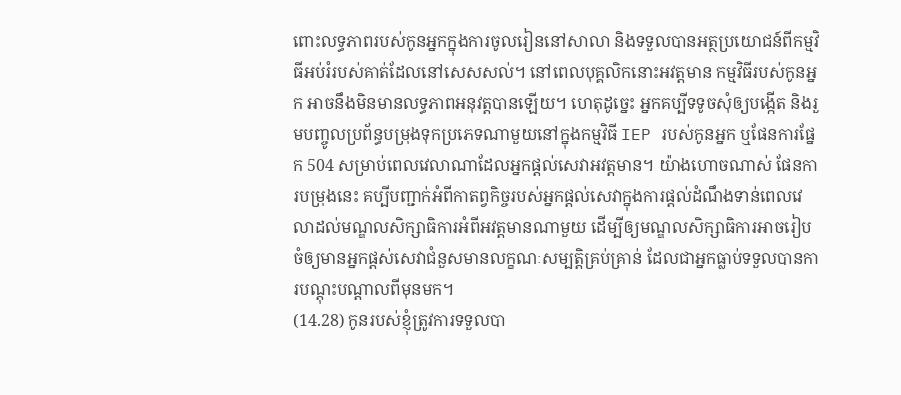ពោះលទ្ធភាពរបស់កូនអ្នកក្នុងការចូលរៀននៅសាលា និងទទួលបានអត្ថប្រយោជន៍ពីកម្មវិធីអប់រំរបស់គាត់ដែលនៅសេសសល់។ នៅពេលបុគ្គលិកនោះអវត្តមាន កម្មវិធីរបស់កូនអ្នក អាចនឹងមិនមានលទ្ធភាពអនុវត្តបានឡើយ។ ហេតុដូច្នេះ អ្នកគប្បីទទូចសុំឲ្យបង្កើត និងរួមបញ្ចូលប្រព័ន្ធបម្រុងទុកប្រភេទណាមួយនៅក្នុងកម្មវិធី IEP របស់កូនអ្នក ឬផែនការផ្នែក 504 សម្រាប់ពេលវេលាណាដែលអ្នកផ្តល់សេវាអវត្តមាន។ យ៉ាងហោចណាស់ ផែនការបម្រុងនេះ គប្បីបញ្ជាក់អំពីកាតព្វកិច្ចរបស់អ្នកផ្តល់សេវាក្នុងការផ្តល់ដំណឹងទាន់ពេលវេលាដល់មណ្ឌលសិក្សាធិការអំពីអវត្តមានណាមួយ ដើម្បីឲ្យមណ្ឌលសិក្សាធិការអាចរៀបចំឲ្យមានអ្នកផ្តស់សេវាជំនួសមានលក្ខណៈសម្បត្តិគ្រប់គ្រាន់ ដែលជាអ្នកធ្លាប់ទទួលបានការបណ្តុះបណ្តាលពីមុនមក។
(14.28) កូនរបស់ខ្ញុំត្រូវការទទួលបា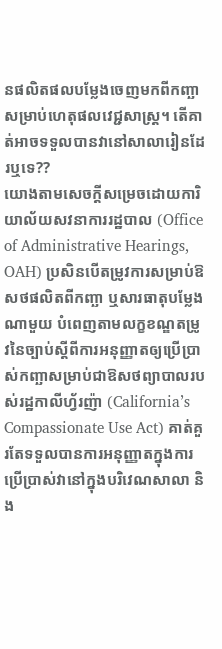នផលិតផលបម្លែងចេញមកពីកញ្ឆាសម្រាប់ហេតុផលវេជ្ជសាស្ត្រ។ តើគាត់អាចទទួលបានវានៅសាលារៀនដែរឬទេ??
យោងតាមសេចក្តីសម្រេចដោយការិយាល័យសវនាការរដ្ឋបាល (Office of Administrative Hearings, OAH) ប្រសិនបើតម្រូវការសម្រាប់ឱសថផលិតពីកញ្ឆា ឬសារធាតុបម្លែងណាមួយ បំពេញតាមលក្ខខណ្ឌតម្រូវនៃច្បាប់ស្តីពីការអនុញ្ញាតឲ្យប្រើប្រាស់កញ្ឆាសម្រាប់ជាឱសថព្យាបាលរបស់រដ្ឋកាលីហ្វ័រញ៉ា (California’s Compassionate Use Act) គាត់គួរតែទទួលបានការអនុញ្ញាតក្នុងការប្រើប្រាស់វានៅក្នុងបរិវេណសាលា និង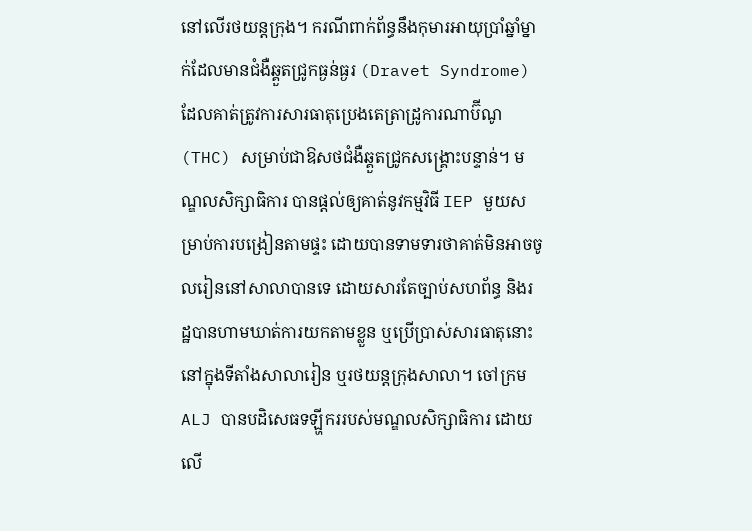នៅលើរថយន្តក្រុង។ ករណីពាក់ព័ន្ធនឹងកុមារអាយុប្រាំឆ្នាំម្នាក់ដែលមានជំងឺឆ្គួតជ្រូកធ្ងន់ធ្ងរ (Dravet Syndrome) ដែលគាត់ត្រូវការសារធាតុប្រេងតេត្រាដ្រូការណាប៊ីណូ (THC) សម្រាប់ជាឱសថជំងឺឆ្គួតជ្រូកសង្គ្រោះបន្ទាន់។ មណ្ឌលសិក្សាធិការ បានផ្តល់ឲ្យគាត់នូវកម្មវិធី IEP មួយសម្រាប់ការបង្រៀនតាមផ្ទះ ដោយបានទាមទារថាគាត់មិនអាចចូលរៀននៅសាលាបានទេ ដោយសារតែច្បាប់សហព័ន្ធ និងរដ្ឋបានហាមឃាត់ការយកតាមខ្លួន ឬប្រើប្រាស់សារធាតុនោះនៅក្នុងទីតាំងសាលារៀន ឬរថយន្តក្រុងសាលា។ ចៅក្រម ALJ បានបដិសេធទឡ្ហីកររបស់មណ្ឌលសិក្សាធិការ ដោយលើ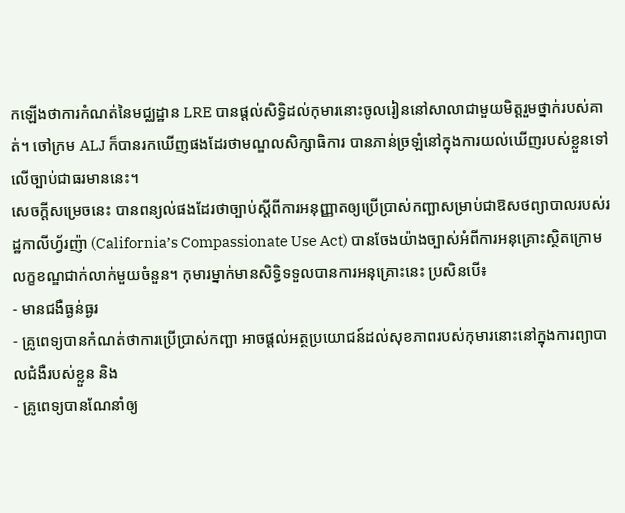កឡើងថាការកំណត់នៃមជ្ឈដ្ឋាន LRE បានផ្តល់សិទ្ធិដល់កុមារនោះចូលរៀននៅសាលាជាមួយមិត្តរួមថ្នាក់របស់គាត់។ ចៅក្រម ALJ ក៏បានរកឃើញផងដែរថាមណ្ឌលសិក្សាធិការ បានភាន់ច្រឡំនៅក្នុងការយល់ឃើញរបស់ខ្លួនទៅលើច្បាប់ជាធរមាននេះ។
សេចក្តីសម្រេចនេះ បានពន្យល់ផងដែរថាច្បាប់ស្តីពីការអនុញ្ញាតឲ្យប្រើប្រាស់កញ្ឆាសម្រាប់ជាឱសថព្យាបាលរបស់រដ្ឋកាលីហ្វ័រញ៉ា (California’s Compassionate Use Act) បានចែងយ៉ាងច្បាស់អំពីការអនុគ្រោះស្ថិតក្រោមលក្ខខណ្ឌជាក់លាក់មួយចំនួន។ កុមារម្នាក់មានសិទ្ធិទទួលបានការអនុគ្រោះនេះ ប្រសិនបើ៖
- មានជងឺធ្ងន់ធ្ងរ
- គ្រូពេទ្យបានកំណត់ថាការប្រើប្រាស់កញ្ឆា អាចផ្តល់អត្ថប្រយោជន៍ដល់សុខភាពរបស់កុមារនោះនៅក្នុងការព្យាបាលជំងឺរបស់ខ្លួន និង
- គ្រូពេទ្យបានណែនាំឲ្យ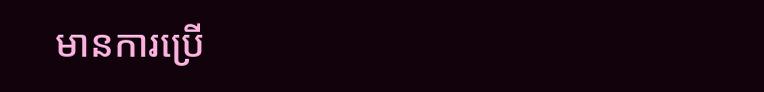មានការប្រើ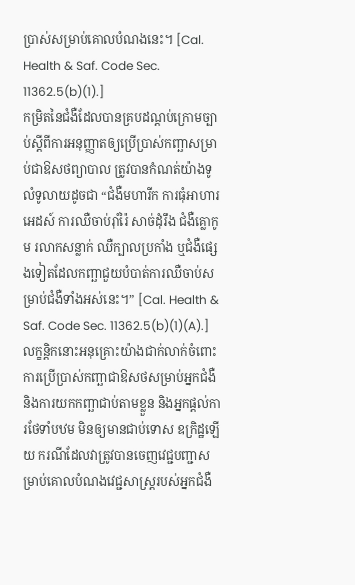ប្រាស់សម្រាប់គោលបំណងនេះ។ [Cal. Health & Saf. Code Sec. 11362.5(b)(1).]
កម្រិតនៃជំងឺដែលបានគ្របដណ្តប់ក្រោមច្បាប់ស្តីពីការអនុញ្ញាតឲ្យប្រើប្រាស់កញ្ឆាសម្រាប់ជាឱសថព្យាបាល ត្រូវបានកំណត់យ៉ាងទូលំទូលាយដូចជា “ជំងឺមហារីក ការធុំអាហារ អេដស៍ ការឈឺចាប់រ៉ាំរ៉ៃ សាច់ដុំរឹង ជំងឺគ្លោកូម រលាកសន្លាក់ ឈឺក្បាលប្រកាំង ឬជំងឺផ្សេងទៀតដែលកញ្ឆាជួយបំបាត់ការឈឺចាប់សម្រាប់ជំងឺទាំងអស់នេះ។” [Cal. Health & Saf. Code Sec. 11362.5(b)(1)(A).] លក្ខន្តិកនោះអនុគ្រោះយ៉ាងជាក់លាក់ចំពោះការប្រើប្រាស់កញ្ឆាជាឱសថសម្រាប់អ្នកជំងឺ និងការយកកញ្ឆាជាប់តាមខ្លួន និងអ្នកផ្តល់ការថែទាំបឋម មិនឲ្យមានជាប់ទោស ឧក្រិដ្ឋឡើយ ករណីដែលវាត្រូវបានចេញវេជ្ជបញ្ជាសម្រាប់គោលបំណងវេជ្ជសាស្ត្ររបស់អ្នកជំងឺ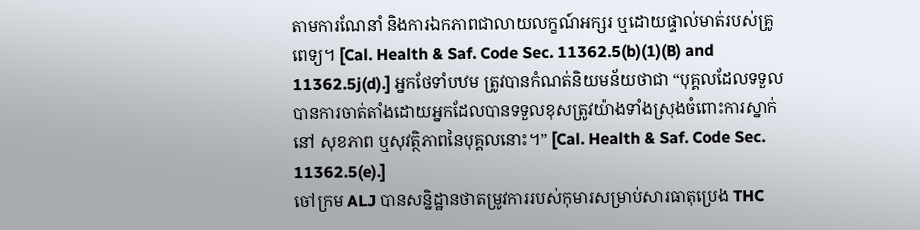តាមការណែនាំ និងការឯកភាពជាលាយលក្ខណ៍អក្សរ ឬដោយផ្ទាល់មាត់របស់គ្រូពេទ្យ។ [Cal. Health & Saf. Code Sec. 11362.5(b)(1)(B) and 11362.5j(d).] អ្នកថែទាំបឋម ត្រូវបានកំណត់និយមន័យថាជា “បុគ្គលដែលទទួលបានការចាត់តាំងដោយអ្នកដែលបានទទួលខុសត្រូវយ៉ាងទាំងស្រុងចំពោះការស្នាក់នៅ សុខភាព ឬសុវត្ថិភាពនៃបុគ្គលនោះ។” [Cal. Health & Saf. Code Sec. 11362.5(e).]
ចៅក្រម ALJ បានសន្និដ្ឋានថាតម្រូវការរបស់កុមារសម្រាប់សារធាតុប្រេង THC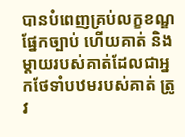បានបំពេញគ្រប់លក្ខខណ្ឌផ្នែកច្បាប់ ហើយគាត់ និងម្តាយរបស់គាត់ដែលជាអ្នកថែទាំបឋមរបស់គាត់ ត្រូវ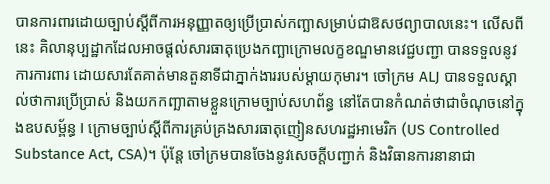បានការពារដោយច្បាប់ស្តីពីការអនុញ្ញាតឲ្យប្រើប្រាស់កញ្ឆាសម្រាប់ជាឱសថព្យាបាលនេះ។ លើសពីនេះ គិលានុប្បដ្ឋាកដែលអាចផ្តល់សារធាតុប្រេងកញ្ឆាក្រោមលក្ខខណ្ឌមានវេជ្ជបញ្ជា បានទទួលនូវការការពារ ដោយសារតែគាត់មានតួនាទីជាភ្នាក់ងាររបស់ម្តាយកុមារ។ ចៅក្រម ALJ បានទទួលស្គាល់ថាការប្រើប្រាស់ និងយកកញ្ឆាតាមខ្លួនក្រោមច្បាប់សហព័ន្ធ នៅតែបានកំណត់ថាជាចំណុចនៅក្នុងឧបសម្ព័ន្ធ I ក្រោមច្បាប់ស្តីពីការគ្រប់គ្រងសារធាតុញៀនសហរដ្ឋអាមេរិក (US Controlled Substance Act, CSA)។ ប៉ុន្តែ ចៅក្រមបានចែងនូវសេចក្តីបញ្ជាក់ និងវិធានការនានាជា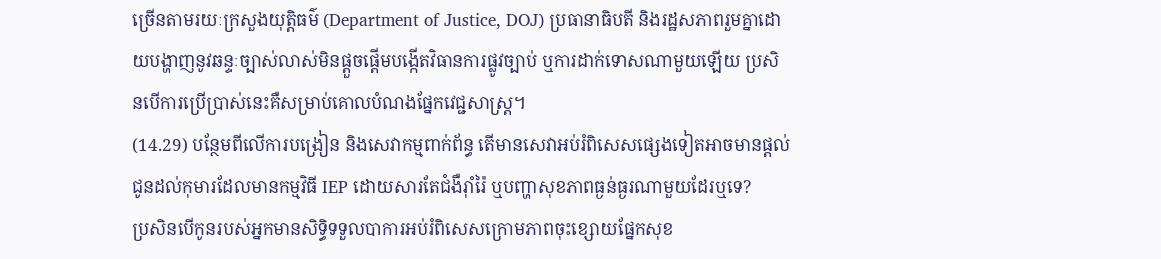ច្រើនតាមរយៈក្រសួងយុត្តិធម៌ (Department of Justice, DOJ) ប្រធានាធិបតី និងរដ្ឋសភាពរួមគ្នាដោយបង្ហាញនូវឆន្ទៈច្បាស់លាស់មិនផ្តួចផ្តើមបង្កើតវិធានការផ្លូវច្បាប់ ឬការដាក់ទោសណាមួយឡើយ ប្រសិនបើការប្រើប្រាស់នេះគឺសម្រាប់គោលបំណងផ្នែកវេជ្ជសាស្ត្រ។
(14.29) បន្ថែមពីលើការបង្រៀន និងសេវាកម្មពាក់ព័ន្ធ តើមានសេវាអប់រំពិសេសផ្សេងទៀតអាចមានផ្តល់ជូនដល់កុមារដែលមានកម្មវិធី IEP ដោយសារតែជំងឺរ៉ាំរ៉ៃ ឬបញ្ហាសុខភាពធ្ងន់ធ្ងរណាមួយដែរឬទេ?
ប្រសិនបើកូនរបស់អ្នកមានសិទ្ធិទទួលបាការអប់រំពិសេសក្រោមភាពចុះខ្សោយផ្នែកសុខ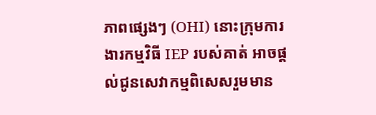ភាពផ្សេងៗ (OHI) នោះក្រុមការងារកម្មវិធី IEP របស់គាត់ អាចផ្តល់ជូនសេវាកម្មពិសេសរួមមាន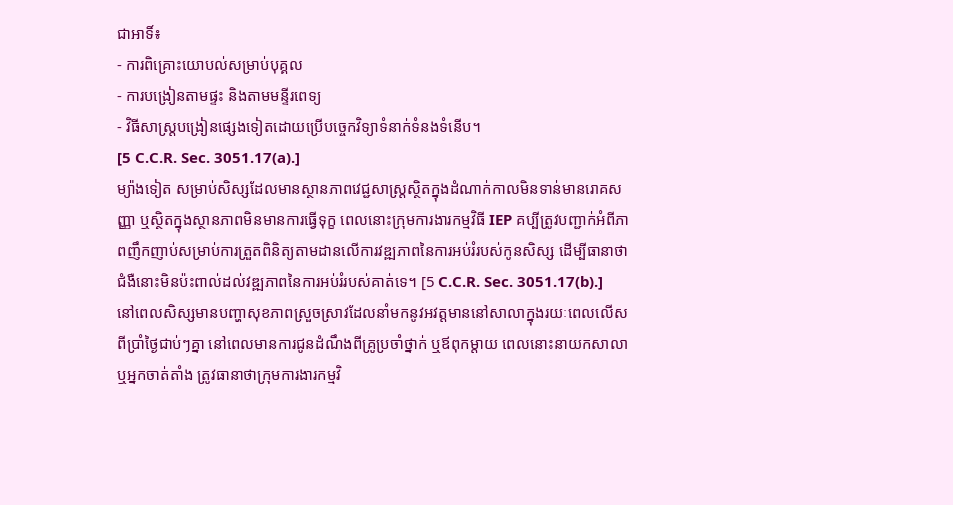ជាអាទិ៍៖
- ការពិគ្រោះយោបល់សម្រាប់បុគ្គល
- ការបង្រៀនតាមផ្ទះ និងតាមមន្ទីរពេទ្យ
- វិធីសាស្ត្របង្រៀនផ្សេងទៀតដោយប្រើបច្ចេកវិទ្យាទំនាក់ទំនងទំនើប។
[5 C.C.R. Sec. 3051.17(a).]
ម្យ៉ាងទៀត សម្រាប់សិស្សដែលមានស្ថានភាពវេជ្ជសាស្ត្រស្ថិតក្នុងដំណាក់កាលមិនទាន់មានរោគសញ្ញា ឬស្ថិតក្នុងស្ថានភាពមិនមានការធ្វើទុក្ខ ពេលនោះក្រុមការងារកម្មវិធី IEP គប្បីត្រូវបញ្ជាក់អំពីភាពញឹកញាប់សម្រាប់ការត្រួតពិនិត្យតាមដានលើការវឌ្ឍភាពនៃការអប់រំរបស់កូនសិស្ស ដើម្បីធានាថាជំងឺនោះមិនប៉ះពាល់ដល់វឌ្ឍភាពនៃការអប់រំរបស់គាត់ទេ។ [5 C.C.R. Sec. 3051.17(b).]
នៅពេលសិស្សមានបញ្ហាសុខភាពស្រួចស្រាវដែលនាំមកនូវអវត្តមាននៅសាលាក្នុងរយៈពេលលើសពីប្រាំថ្ងៃជាប់ៗគ្នា នៅពេលមានការជូនដំណឹងពីគ្រូប្រចាំថ្នាក់ ឬឪពុកម្តាយ ពេលនោះនាយកសាលា ឬអ្នកចាត់តាំង ត្រូវធានាថាក្រុមការងារកម្មវិ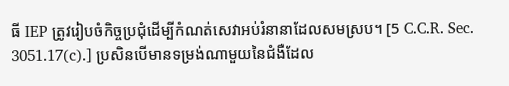ធី IEP ត្រូវរៀបចំកិច្ចប្រជុំដើម្បីកំណត់សេវាអប់រំនានាដែលសមស្រប។ [5 C.C.R. Sec. 3051.17(c).] ប្រសិនបើមានទម្រង់ណាមួយនៃជំងឺដែល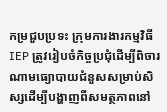កម្រជួបប្រទះ ក្រុមការងារកម្មវិធី IEP ត្រូវរៀបចំកិច្ចប្រជុំដើម្បីពិចារណាមធ្យោបាយជំនួសសម្រាប់សិស្សដើម្បីបង្ហាញពីសមត្ថភាពនៅ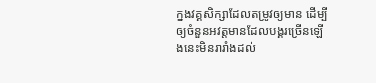ក្នងវគ្គសិក្សាដែលតម្រូវឲ្យមាន ដើម្បីឲ្យចំនួនអវត្តមានដែលបង្គរច្រើនឡើងនេះមិនរារាំងដល់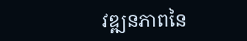វឌ្ឍនភាពនៃ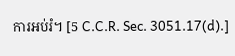ការអប់រំ។ [5 C.C.R. Sec. 3051.17(d).]